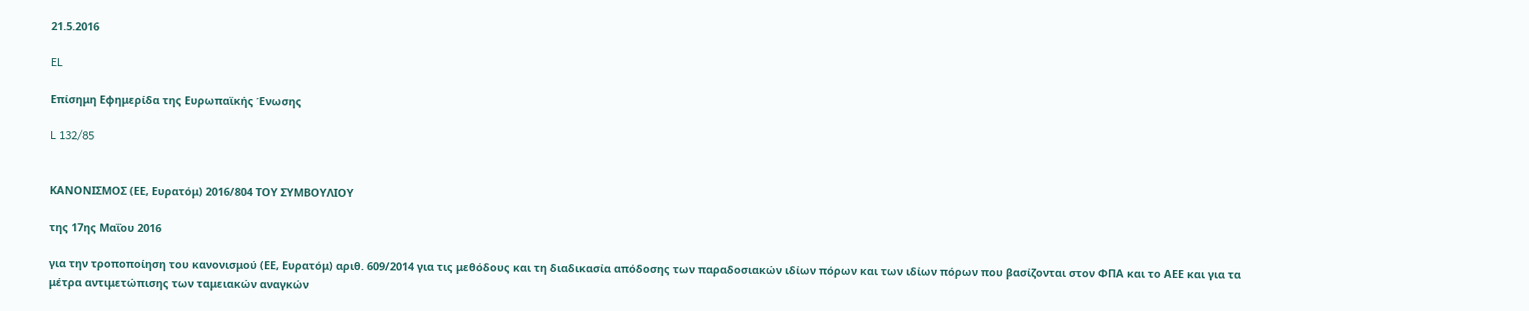21.5.2016

EL

Επίσημη Εφημερίδα της Ευρωπαϊκής Ένωσης

L 132/85


ΚΑΝΟΝΙΣΜΟΣ (ΕΕ, Ευρατόμ) 2016/804 ΤΟΥ ΣΥΜΒΟΥΛΙΟΥ

της 17ης Μαΐου 2016

για την τροποποίηση του κανονισμού (ΕΕ, Ευρατόμ) αριθ. 609/2014 για τις μεθόδους και τη διαδικασία απόδοσης των παραδοσιακών ιδίων πόρων και των ιδίων πόρων που βασίζονται στον ΦΠΑ και το ΑΕΕ και για τα μέτρα αντιμετώπισης των ταμειακών αναγκών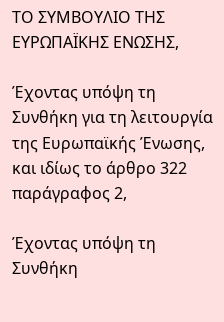ΤΟ ΣΥΜΒΟΥΛΙΟ ΤΗΣ ΕΥΡΩΠΑΪΚΗΣ ΕΝΩΣΗΣ,

Έχοντας υπόψη τη Συνθήκη για τη λειτουργία της Ευρωπαϊκής Ένωσης, και ιδίως το άρθρο 322 παράγραφος 2,

Έχοντας υπόψη τη Συνθήκη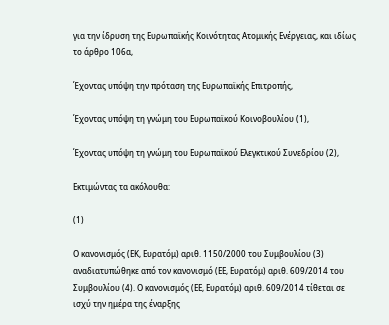για την ίδρυση της Ευρωπαϊκής Κοινότητας Ατομικής Ενέργειας, και ιδίως το άρθρο 106α,

Έχοντας υπόψη την πρόταση της Ευρωπαϊκής Επιτροπής,

Έχοντας υπόψη τη γνώμη του Ευρωπαϊκού Κοινοβουλίου (1),

Έχοντας υπόψη τη γνώμη του Ευρωπαϊκού Ελεγκτικού Συνεδρίου (2),

Εκτιμώντας τα ακόλουθα:

(1)

Ο κανονισμός (ΕΚ, Ευρατόμ) αριθ. 1150/2000 του Συμβουλίου (3) αναδιατυπώθηκε από τον κανονισμό (ΕΕ, Ευρατόμ) αριθ. 609/2014 του Συμβουλίου (4). Ο κανονισμός (ΕΕ, Ευρατόμ) αριθ. 609/2014 τίθεται σε ισχύ την ημέρα της έναρξης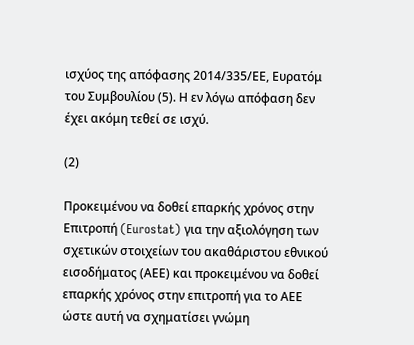ισχύος της απόφασης 2014/335/ΕΕ, Ευρατόμ του Συμβουλίου (5). Η εν λόγω απόφαση δεν έχει ακόμη τεθεί σε ισχύ.

(2)

Προκειμένου να δοθεί επαρκής χρόνος στην Επιτροπή (Eurostat) για την αξιολόγηση των σχετικών στοιχείων του ακαθάριστου εθνικού εισοδήματος (ΑΕΕ) και προκειμένου να δοθεί επαρκής χρόνος στην επιτροπή για το ΑΕΕ ώστε αυτή να σχηματίσει γνώμη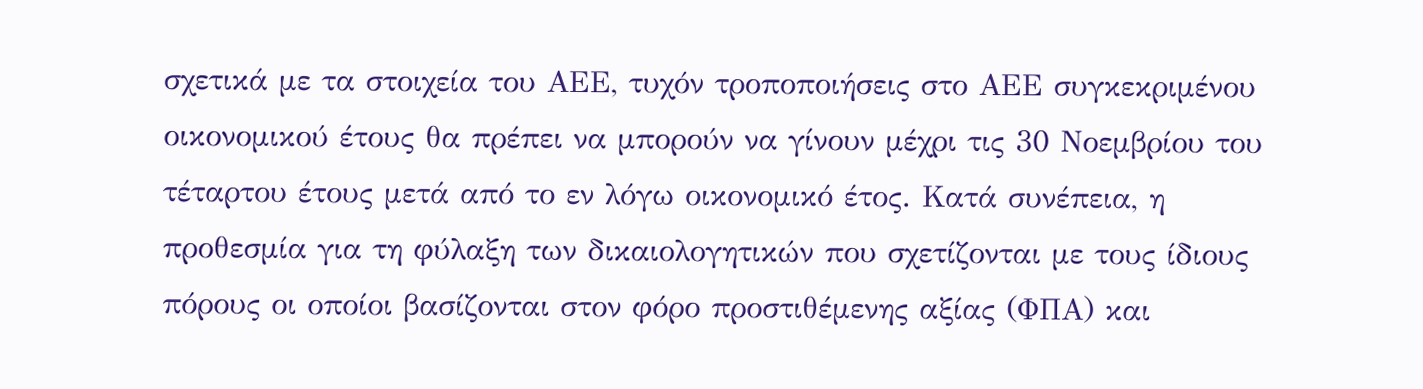σχετικά με τα στοιχεία του ΑΕΕ, τυχόν τροποποιήσεις στο ΑΕΕ συγκεκριμένου οικονομικού έτους θα πρέπει να μπορούν να γίνουν μέχρι τις 30 Νοεμβρίου του τέταρτου έτους μετά από το εν λόγω οικονομικό έτος. Κατά συνέπεια, η προθεσμία για τη φύλαξη των δικαιολογητικών που σχετίζονται με τους ίδιους πόρους οι οποίοι βασίζονται στον φόρο προστιθέμενης αξίας (ΦΠΑ) και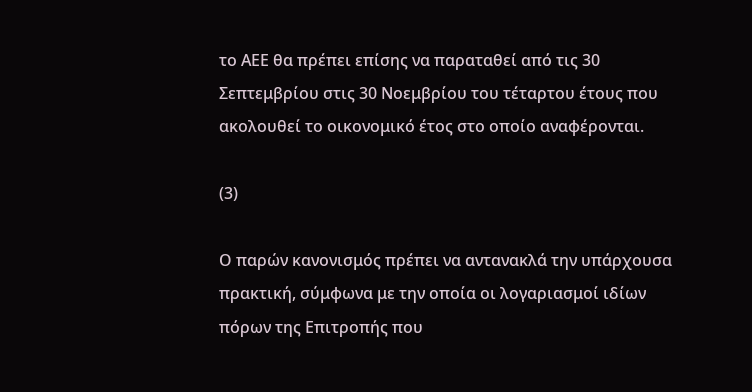το ΑΕΕ θα πρέπει επίσης να παραταθεί από τις 30 Σεπτεμβρίου στις 30 Νοεμβρίου του τέταρτου έτους που ακολουθεί το οικονομικό έτος στο οποίο αναφέρονται.

(3)

Ο παρών κανονισμός πρέπει να αντανακλά την υπάρχουσα πρακτική, σύμφωνα με την οποία οι λογαριασμοί ιδίων πόρων της Επιτροπής που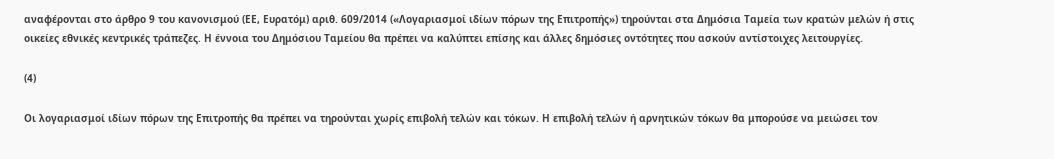αναφέρονται στο άρθρο 9 του κανονισμού (ΕΕ, Ευρατόμ) αριθ. 609/2014 («Λογαριασμοί ιδίων πόρων της Επιτροπής») τηρούνται στα Δημόσια Ταμεία των κρατών μελών ή στις οικείες εθνικές κεντρικές τράπεζες. Η έννοια του Δημόσιου Ταμείου θα πρέπει να καλύπτει επίσης και άλλες δημόσιες οντότητες που ασκούν αντίστοιχες λειτουργίες.

(4)

Οι λογαριασμοί ιδίων πόρων της Επιτροπής θα πρέπει να τηρούνται χωρίς επιβολή τελών και τόκων. Η επιβολή τελών ή αρνητικών τόκων θα μπορούσε να μειώσει τον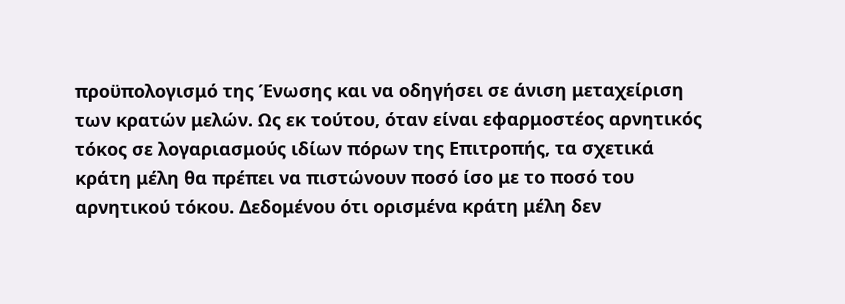προϋπολογισμό της Ένωσης και να οδηγήσει σε άνιση μεταχείριση των κρατών μελών. Ως εκ τούτου, όταν είναι εφαρμοστέος αρνητικός τόκος σε λογαριασμούς ιδίων πόρων της Επιτροπής, τα σχετικά κράτη μέλη θα πρέπει να πιστώνουν ποσό ίσο με το ποσό του αρνητικού τόκου. Δεδομένου ότι ορισμένα κράτη μέλη δεν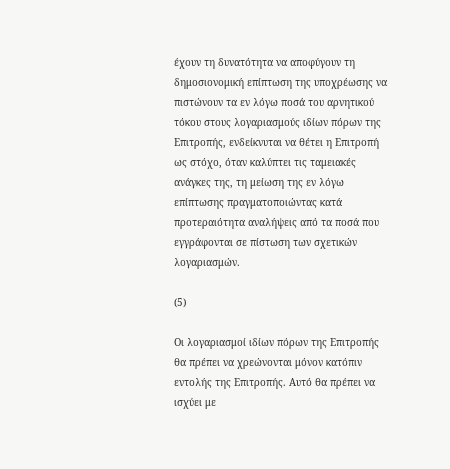έχουν τη δυνατότητα να αποφύγουν τη δημοσιονομική επίπτωση της υποχρέωσης να πιστώνουν τα εν λόγω ποσά του αρνητικού τόκου στους λογαριασμούς ιδίων πόρων της Επιτροπής, ενδείκνυται να θέτει η Επιτροπή ως στόχο, όταν καλύπτει τις ταμειακές ανάγκες της, τη μείωση της εν λόγω επίπτωσης πραγματοποιώντας κατά προτεραιότητα αναλήψεις από τα ποσά που εγγράφονται σε πίστωση των σχετικών λογαριασμών.

(5)

Οι λογαριασμοί ιδίων πόρων της Επιτροπής θα πρέπει να χρεώνονται μόνον κατόπιν εντολής της Επιτροπής. Αυτό θα πρέπει να ισχύει με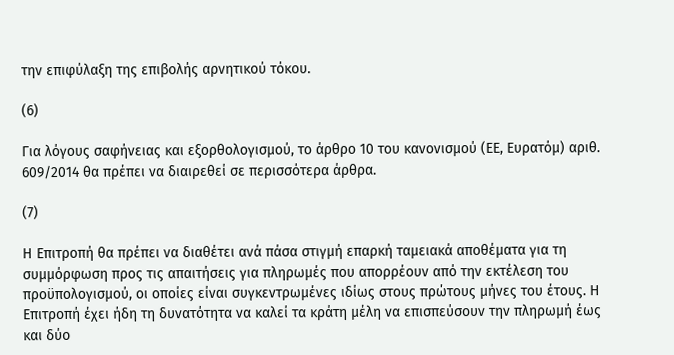την επιφύλαξη της επιβολής αρνητικού τόκου.

(6)

Για λόγους σαφήνειας και εξορθολογισμού, το άρθρο 10 του κανονισμού (ΕΕ, Ευρατόμ) αριθ. 609/2014 θα πρέπει να διαιρεθεί σε περισσότερα άρθρα.

(7)

Η Επιτροπή θα πρέπει να διαθέτει ανά πάσα στιγμή επαρκή ταμειακά αποθέματα για τη συμμόρφωση προς τις απαιτήσεις για πληρωμές που απορρέουν από την εκτέλεση του προϋπολογισμού, οι οποίες είναι συγκεντρωμένες ιδίως στους πρώτους μήνες του έτους. Η Επιτροπή έχει ήδη τη δυνατότητα να καλεί τα κράτη μέλη να επισπεύσουν την πληρωμή έως και δύο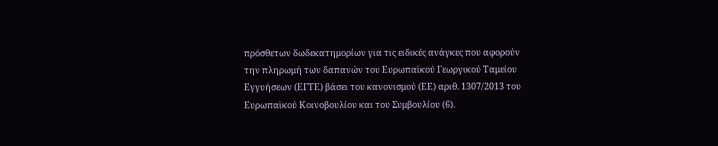πρόσθετων δωδεκατημορίων για τις ειδικές ανάγκες που αφορούν την πληρωμή των δαπανών του Ευρωπαϊκού Γεωργικού Ταμείου Εγγυήσεων (ΕΓΤΕ) βάσει του κανονισμού (ΕΕ) αριθ. 1307/2013 του Ευρωπαϊκού Κοινοβουλίου και του Συμβουλίου (6).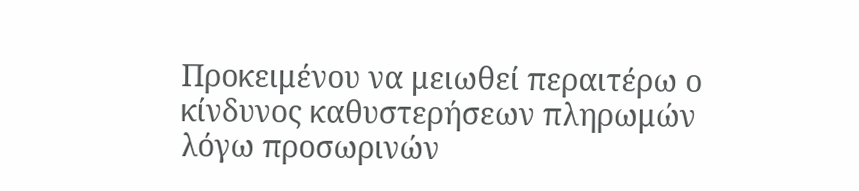Προκειμένου να μειωθεί περαιτέρω ο κίνδυνος καθυστερήσεων πληρωμών λόγω προσωρινών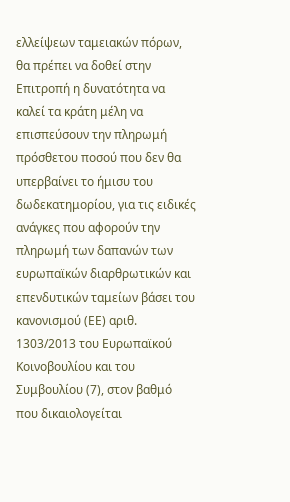ελλείψεων ταμειακών πόρων, θα πρέπει να δοθεί στην Επιτροπή η δυνατότητα να καλεί τα κράτη μέλη να επισπεύσουν την πληρωμή πρόσθετου ποσού που δεν θα υπερβαίνει το ήμισυ του δωδεκατημορίου, για τις ειδικές ανάγκες που αφορούν την πληρωμή των δαπανών των ευρωπαϊκών διαρθρωτικών και επενδυτικών ταμείων βάσει του κανονισμού (ΕΕ) αριθ. 1303/2013 του Ευρωπαϊκού Κοινοβουλίου και του Συμβουλίου (7), στον βαθμό που δικαιολογείται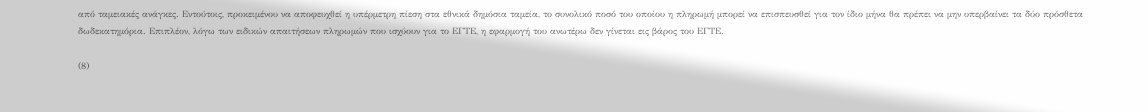από ταμειακές ανάγκες. Εντούτοις, προκειμένου να αποφευχθεί η υπέρμετρη πίεση στα εθνικά δημόσια ταμεία, το συνολικό ποσό του οποίου η πληρωμή μπορεί να επισπευσθεί για τον ίδιο μήνα θα πρέπει να μην υπερβαίνει τα δύο πρόσθετα δωδεκατημόρια. Επιπλέον, λόγω των ειδικών απαιτήσεων πληρωμών που ισχύουν για το ΕΓΤΕ, η εφαρμογή του ανωτέρω δεν γίνεται εις βάρος του ΕΓΤΕ.

(8)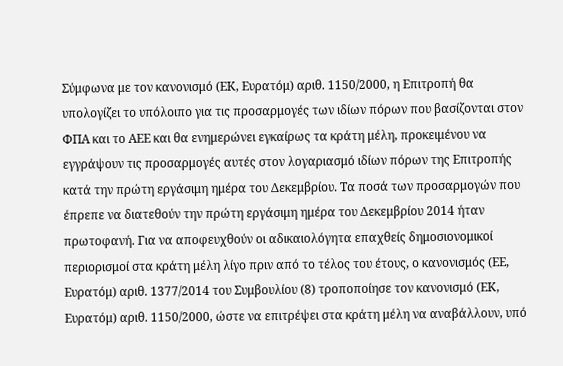Σύμφωνα με τον κανονισμό (ΕΚ, Ευρατόμ) αριθ. 1150/2000, η Επιτροπή θα υπολογίζει το υπόλοιπο για τις προσαρμογές των ιδίων πόρων που βασίζονται στον ΦΠΑ και το ΑΕΕ και θα ενημερώνει εγκαίρως τα κράτη μέλη, προκειμένου να εγγράψουν τις προσαρμογές αυτές στον λογαριασμό ιδίων πόρων της Επιτροπής κατά την πρώτη εργάσιμη ημέρα του Δεκεμβρίου. Τα ποσά των προσαρμογών που έπρεπε να διατεθούν την πρώτη εργάσιμη ημέρα του Δεκεμβρίου 2014 ήταν πρωτοφανή. Για να αποφευχθούν οι αδικαιολόγητα επαχθείς δημοσιονομικοί περιορισμοί στα κράτη μέλη λίγο πριν από το τέλος του έτους, ο κανονισμός (ΕΕ, Ευρατόμ) αριθ. 1377/2014 του Συμβουλίου (8) τροποποίησε τον κανονισμό (ΕΚ, Ευρατόμ) αριθ. 1150/2000, ώστε να επιτρέψει στα κράτη μέλη να αναβάλλουν, υπό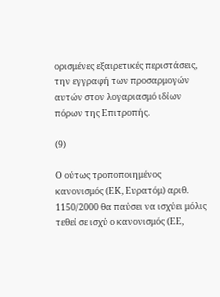ορισμένες εξαιρετικές περιστάσεις, την εγγραφή των προσαρμογών αυτών στον λογαριασμό ιδίων πόρων της Επιτροπής.

(9)

Ο ούτως τροποποιημένος κανονισμός (ΕΚ, Ευρατόμ) αριθ. 1150/2000 θα παύσει να ισχύει μόλις τεθεί σε ισχύ ο κανονισμός (ΕΕ,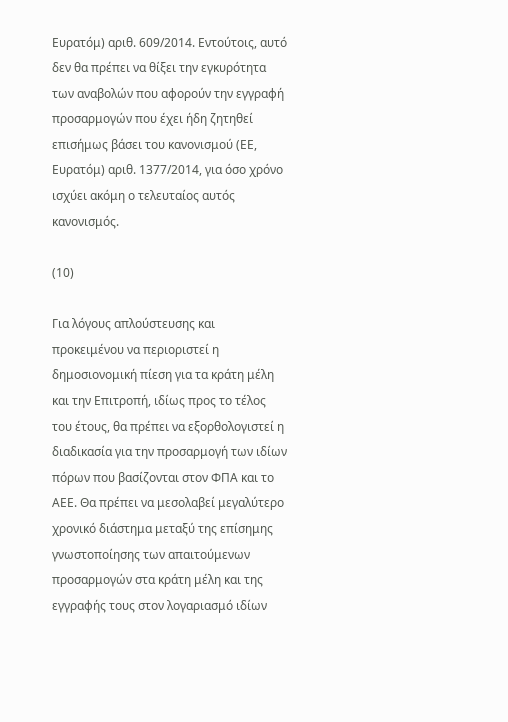Ευρατόμ) αριθ. 609/2014. Εντούτοις, αυτό δεν θα πρέπει να θίξει την εγκυρότητα των αναβολών που αφορούν την εγγραφή προσαρμογών που έχει ήδη ζητηθεί επισήμως βάσει του κανονισμού (ΕΕ, Ευρατόμ) αριθ. 1377/2014, για όσο χρόνο ισχύει ακόμη ο τελευταίος αυτός κανονισμός.

(10)

Για λόγους απλούστευσης και προκειμένου να περιοριστεί η δημοσιονομική πίεση για τα κράτη μέλη και την Επιτροπή, ιδίως προς το τέλος του έτους, θα πρέπει να εξορθολογιστεί η διαδικασία για την προσαρμογή των ιδίων πόρων που βασίζονται στον ΦΠΑ και το ΑΕΕ. Θα πρέπει να μεσολαβεί μεγαλύτερο χρονικό διάστημα μεταξύ της επίσημης γνωστοποίησης των απαιτούμενων προσαρμογών στα κράτη μέλη και της εγγραφής τους στον λογαριασμό ιδίων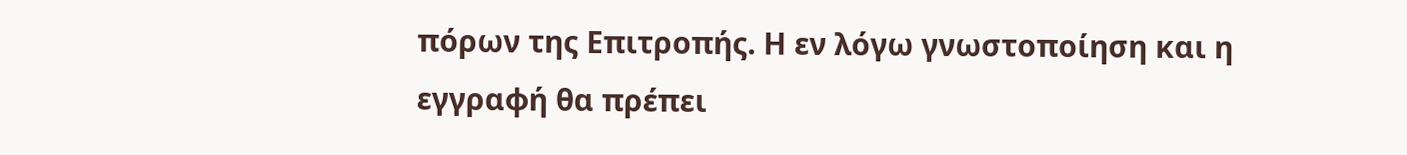πόρων της Επιτροπής. Η εν λόγω γνωστοποίηση και η εγγραφή θα πρέπει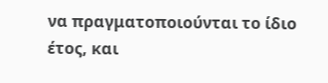να πραγματοποιούνται το ίδιο έτος, και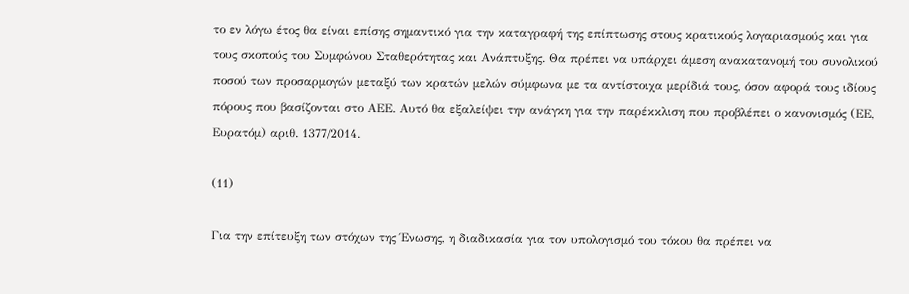το εν λόγω έτος θα είναι επίσης σημαντικό για την καταγραφή της επίπτωσης στους κρατικούς λογαριασμούς και για τους σκοπούς του Συμφώνου Σταθερότητας και Ανάπτυξης. Θα πρέπει να υπάρχει άμεση ανακατανομή του συνολικού ποσού των προσαρμογών μεταξύ των κρατών μελών σύμφωνα με τα αντίστοιχα μερίδιά τους, όσον αφορά τους ιδίους πόρους που βασίζονται στο ΑΕΕ. Αυτό θα εξαλείψει την ανάγκη για την παρέκκλιση που προβλέπει ο κανονισμός (ΕΕ, Ευρατόμ) αριθ. 1377/2014.

(11)

Για την επίτευξη των στόχων της Ένωσης, η διαδικασία για τον υπολογισμό του τόκου θα πρέπει να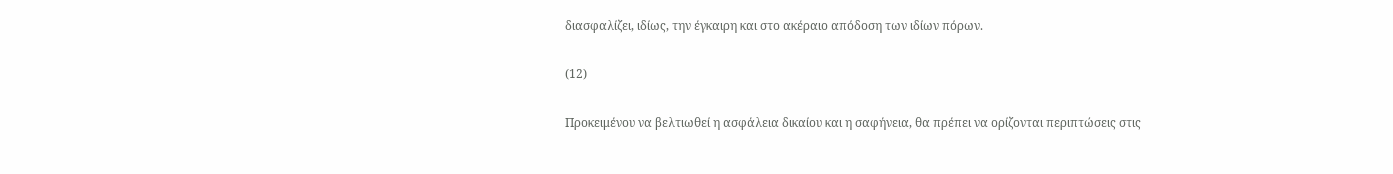διασφαλίζει, ιδίως, την έγκαιρη και στο ακέραιο απόδοση των ιδίων πόρων.

(12)

Προκειμένου να βελτιωθεί η ασφάλεια δικαίου και η σαφήνεια, θα πρέπει να ορίζονται περιπτώσεις στις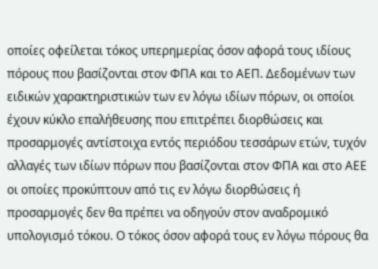οποίες οφείλεται τόκος υπερημερίας όσον αφορά τους ιδίους πόρους που βασίζονται στον ΦΠΑ και το ΑΕΠ. Δεδομένων των ειδικών χαρακτηριστικών των εν λόγω ιδίων πόρων, οι οποίοι έχουν κύκλο επαλήθευσης που επιτρέπει διορθώσεις και προσαρμογές αντίστοιχα εντός περιόδου τεσσάρων ετών, τυχόν αλλαγές των ιδίων πόρων που βασίζονται στον ΦΠΑ και στο ΑΕΕ οι οποίες προκύπτουν από τις εν λόγω διορθώσεις ή προσαρμογές δεν θα πρέπει να οδηγούν στον αναδρομικό υπολογισμό τόκου. Ο τόκος όσον αφορά τους εν λόγω πόρους θα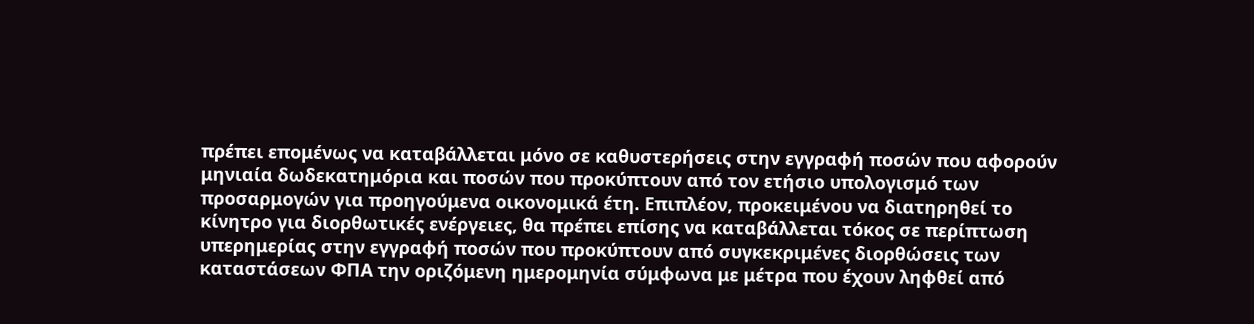πρέπει επομένως να καταβάλλεται μόνο σε καθυστερήσεις στην εγγραφή ποσών που αφορούν μηνιαία δωδεκατημόρια και ποσών που προκύπτουν από τον ετήσιο υπολογισμό των προσαρμογών για προηγούμενα οικονομικά έτη. Επιπλέον, προκειμένου να διατηρηθεί το κίνητρο για διορθωτικές ενέργειες, θα πρέπει επίσης να καταβάλλεται τόκος σε περίπτωση υπερημερίας στην εγγραφή ποσών που προκύπτουν από συγκεκριμένες διορθώσεις των καταστάσεων ΦΠΑ την οριζόμενη ημερομηνία σύμφωνα με μέτρα που έχουν ληφθεί από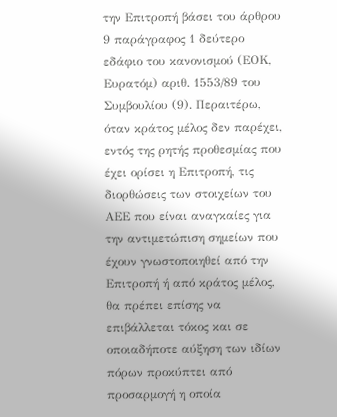την Επιτροπή βάσει του άρθρου 9 παράγραφος 1 δεύτερο εδάφιο του κανονισμού (ΕΟΚ, Ευρατόμ) αριθ. 1553/89 του Συμβουλίου (9). Περαιτέρω, όταν κράτος μέλος δεν παρέχει, εντός της ρητής προθεσμίας που έχει ορίσει η Επιτροπή, τις διορθώσεις των στοιχείων του ΑΕΕ που είναι αναγκαίες για την αντιμετώπιση σημείων που έχουν γνωστοποιηθεί από την Επιτροπή ή από κράτος μέλος, θα πρέπει επίσης να επιβάλλεται τόκος και σε οποιαδήποτε αύξηση των ιδίων πόρων προκύπτει από προσαρμογή η οποία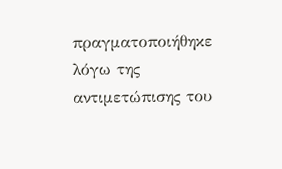πραγματοποιήθηκε λόγω της αντιμετώπισης του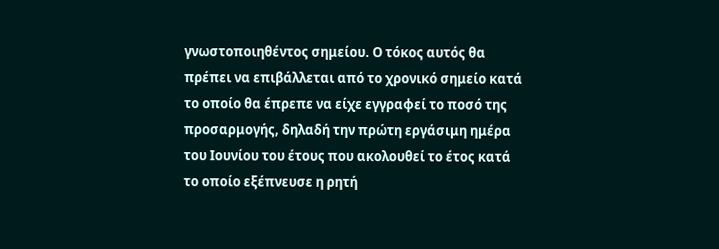γνωστοποιηθέντος σημείου. Ο τόκος αυτός θα πρέπει να επιβάλλεται από το χρονικό σημείο κατά το οποίο θα έπρεπε να είχε εγγραφεί το ποσό της προσαρμογής, δηλαδή την πρώτη εργάσιμη ημέρα του Ιουνίου του έτους που ακολουθεί το έτος κατά το οποίο εξέπνευσε η ρητή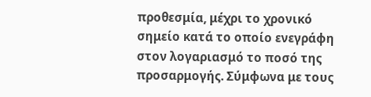προθεσμία, μέχρι το χρονικό σημείο κατά το οποίο ενεγράφη στον λογαριασμό το ποσό της προσαρμογής. Σύμφωνα με τους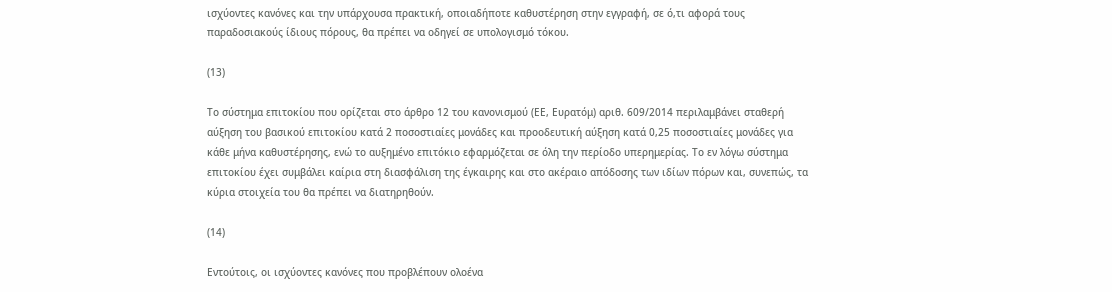ισχύοντες κανόνες και την υπάρχουσα πρακτική, οποιαδήποτε καθυστέρηση στην εγγραφή, σε ό,τι αφορά τους παραδοσιακούς ίδιους πόρους, θα πρέπει να οδηγεί σε υπολογισμό τόκου.

(13)

Το σύστημα επιτοκίου που ορίζεται στο άρθρο 12 του κανονισμού (ΕΕ, Ευρατόμ) αριθ. 609/2014 περιλαμβάνει σταθερή αύξηση του βασικού επιτοκίου κατά 2 ποσοστιαίες μονάδες και προοδευτική αύξηση κατά 0,25 ποσοστιαίες μονάδες για κάθε μήνα καθυστέρησης, ενώ το αυξημένο επιτόκιο εφαρμόζεται σε όλη την περίοδο υπερημερίας. Το εν λόγω σύστημα επιτοκίου έχει συμβάλει καίρια στη διασφάλιση της έγκαιρης και στο ακέραιο απόδοσης των ιδίων πόρων και, συνεπώς, τα κύρια στοιχεία του θα πρέπει να διατηρηθούν.

(14)

Εντούτοις, οι ισχύοντες κανόνες που προβλέπουν ολοένα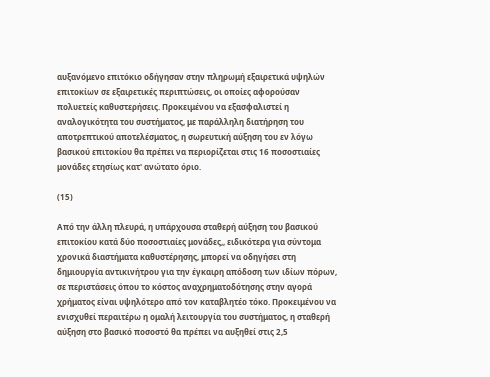αυξανόμενο επιτόκιο οδήγησαν στην πληρωμή εξαιρετικά υψηλών επιτοκίων σε εξαιρετικές περιπτώσεις, οι οποίες αφορούσαν πολυετείς καθυστερήσεις. Προκειμένου να εξασφαλιστεί η αναλογικότητα του συστήματος, με παράλληλη διατήρηση του αποτρεπτικού αποτελέσματος, η σωρευτική αύξηση του εν λόγω βασικού επιτοκίου θα πρέπει να περιορίζεται στις 16 ποσοστιαίες μονάδες ετησίως κατ' ανώτατο όριο.

(15)

Από την άλλη πλευρά, η υπάρχουσα σταθερή αύξηση του βασικού επιτοκίου κατά δύο ποσοστιαίες μονάδες,, ειδικότερα για σύντομα χρονικά διαστήματα καθυστέρησης, μπορεί να οδηγήσει στη δημιουργία αντικινήτρου για την έγκαιρη απόδοση των ιδίων πόρων, σε περιστάσεις όπου το κόστος αναχρηματοδότησης στην αγορά χρήματος είναι υψηλότερο από τον καταβλητέο τόκο. Προκειμένου να ενισχυθεί περαιτέρω η ομαλή λειτουργία του συστήματος, η σταθερή αύξηση στο βασικό ποσοστό θα πρέπει να αυξηθεί στις 2,5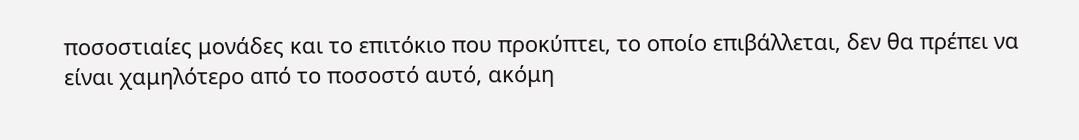ποσοστιαίες μονάδες και το επιτόκιο που προκύπτει, το οποίο επιβάλλεται, δεν θα πρέπει να είναι χαμηλότερο από το ποσοστό αυτό, ακόμη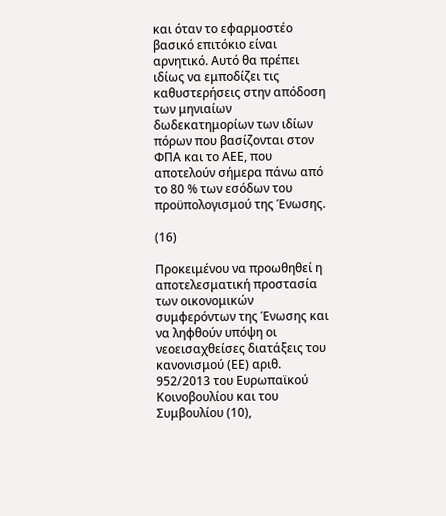και όταν το εφαρμοστέο βασικό επιτόκιο είναι αρνητικό. Αυτό θα πρέπει ιδίως να εμποδίζει τις καθυστερήσεις στην απόδοση των μηνιαίων δωδεκατημορίων των ιδίων πόρων που βασίζονται στον ΦΠΑ και το ΑΕΕ, που αποτελούν σήμερα πάνω από το 80 % των εσόδων του προϋπολογισμού της Ένωσης.

(16)

Προκειμένου να προωθηθεί η αποτελεσματική προστασία των οικονομικών συμφερόντων της Ένωσης και να ληφθούν υπόψη οι νεοεισαχθείσες διατάξεις του κανονισμού (ΕΕ) αριθ. 952/2013 του Ευρωπαϊκού Κοινοβουλίου και του Συμβουλίου (10),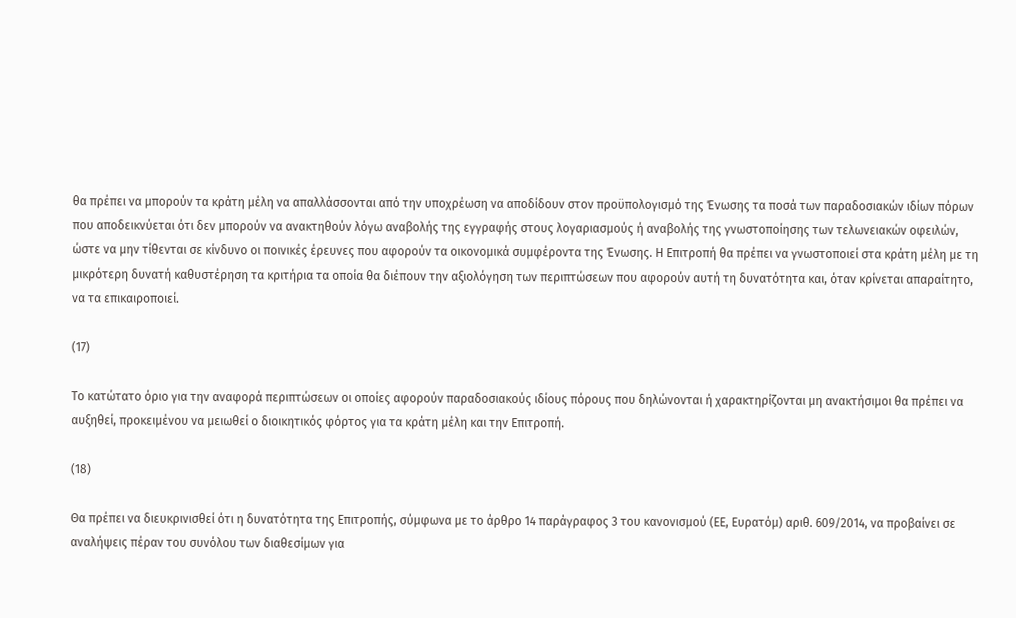θα πρέπει να μπορούν τα κράτη μέλη να απαλλάσσονται από την υποχρέωση να αποδίδουν στον προϋπολογισμό της Ένωσης τα ποσά των παραδοσιακών ιδίων πόρων που αποδεικνύεται ότι δεν μπορούν να ανακτηθούν λόγω αναβολής της εγγραφής στους λογαριασμούς ή αναβολής της γνωστοποίησης των τελωνειακών οφειλών, ώστε να μην τίθενται σε κίνδυνο οι ποινικές έρευνες που αφορούν τα οικονομικά συμφέροντα της Ένωσης. Η Επιτροπή θα πρέπει να γνωστοποιεί στα κράτη μέλη με τη μικρότερη δυνατή καθυστέρηση τα κριτήρια τα οποία θα διέπουν την αξιολόγηση των περιπτώσεων που αφορούν αυτή τη δυνατότητα και, όταν κρίνεται απαραίτητο, να τα επικαιροποιεί.

(17)

Το κατώτατο όριο για την αναφορά περιπτώσεων οι οποίες αφορούν παραδοσιακούς ιδίους πόρους που δηλώνονται ή χαρακτηρίζονται μη ανακτήσιμοι θα πρέπει να αυξηθεί, προκειμένου να μειωθεί ο διοικητικός φόρτος για τα κράτη μέλη και την Επιτροπή.

(18)

Θα πρέπει να διευκρινισθεί ότι η δυνατότητα της Επιτροπής, σύμφωνα με το άρθρο 14 παράγραφος 3 του κανονισμού (ΕΕ, Ευρατόμ) αριθ. 609/2014, να προβαίνει σε αναλήψεις πέραν του συνόλου των διαθεσίμων για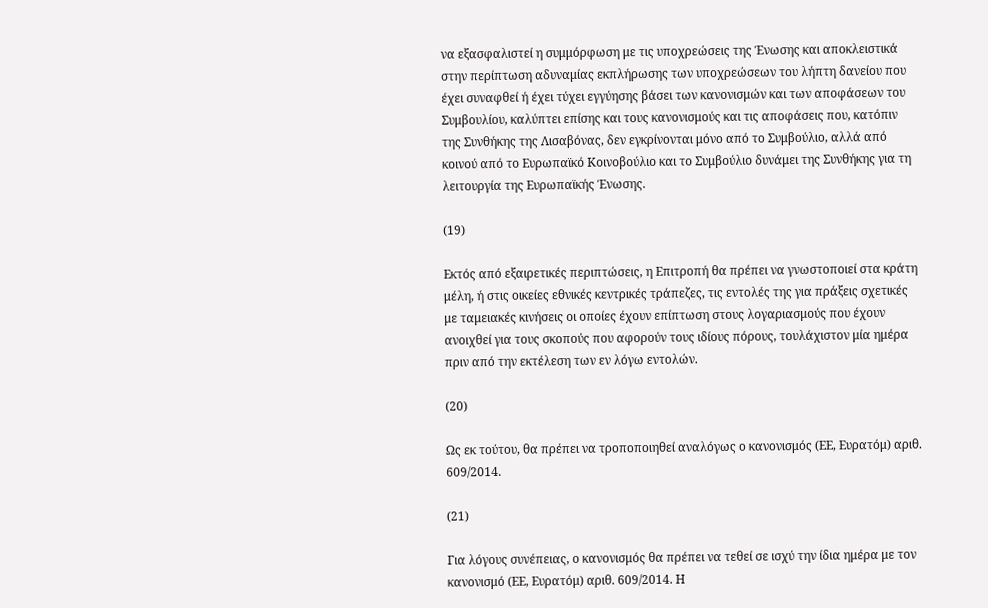να εξασφαλιστεί η συμμόρφωση με τις υποχρεώσεις της Ένωσης και αποκλειστικά στην περίπτωση αδυναμίας εκπλήρωσης των υποχρεώσεων του λήπτη δανείου που έχει συναφθεί ή έχει τύχει εγγύησης βάσει των κανονισμών και των αποφάσεων του Συμβουλίου, καλύπτει επίσης και τους κανονισμούς και τις αποφάσεις που, κατόπιν της Συνθήκης της Λισαβόνας, δεν εγκρίνονται μόνο από το Συμβούλιο, αλλά από κοινού από το Ευρωπαϊκό Κοινοβούλιο και το Συμβούλιο δυνάμει της Συνθήκης για τη λειτουργία της Ευρωπαϊκής Ένωσης.

(19)

Εκτός από εξαιρετικές περιπτώσεις, η Επιτροπή θα πρέπει να γνωστοποιεί στα κράτη μέλη, ή στις οικείες εθνικές κεντρικές τράπεζες, τις εντολές της για πράξεις σχετικές με ταμειακές κινήσεις οι οποίες έχουν επίπτωση στους λογαριασμούς που έχουν ανοιχθεί για τους σκοπούς που αφορούν τους ιδίους πόρους, τουλάχιστον μία ημέρα πριν από την εκτέλεση των εν λόγω εντολών.

(20)

Ως εκ τούτου, θα πρέπει να τροποποιηθεί αναλόγως ο κανονισμός (ΕΕ, Ευρατόμ) αριθ. 609/2014.

(21)

Για λόγους συνέπειας, ο κανονισμός θα πρέπει να τεθεί σε ισχύ την ίδια ημέρα με τον κανονισμό (ΕΕ, Ευρατόμ) αριθ. 609/2014. Η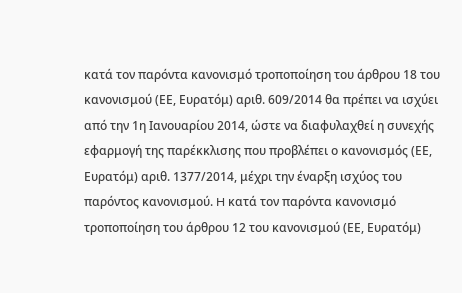κατά τον παρόντα κανονισμό τροποποίηση του άρθρου 18 του κανονισμού (ΕΕ, Ευρατόμ) αριθ. 609/2014 θα πρέπει να ισχύει από την 1η Ιανουαρίου 2014, ώστε να διαφυλαχθεί η συνεχής εφαρμογή της παρέκκλισης που προβλέπει ο κανονισμός (ΕΕ, Ευρατόμ) αριθ. 1377/2014, μέχρι την έναρξη ισχύος του παρόντος κανονισμού. H κατά τον παρόντα κανονισμό τροποποίηση του άρθρου 12 του κανονισμού (ΕΕ, Ευρατόμ)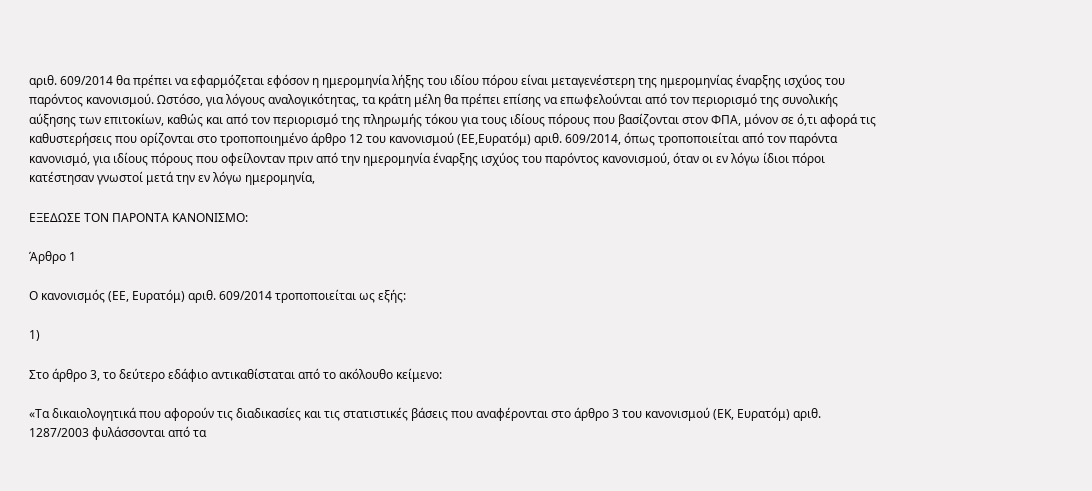αριθ. 609/2014 θα πρέπει να εφαρμόζεται εφόσον η ημερομηνία λήξης του ιδίου πόρου είναι μεταγενέστερη της ημερομηνίας έναρξης ισχύος του παρόντος κανονισμού. Ωστόσο, για λόγους αναλογικότητας, τα κράτη μέλη θα πρέπει επίσης να επωφελούνται από τον περιορισμό της συνολικής αύξησης των επιτοκίων, καθώς και από τον περιορισμό της πληρωμής τόκου για τους ιδίους πόρους που βασίζονται στον ΦΠΑ, μόνον σε ό,τι αφορά τις καθυστερήσεις που ορίζονται στο τροποποιημένο άρθρο 12 του κανονισμού (ΕΕ,Ευρατόμ) αριθ. 609/2014, όπως τροποποιείται από τον παρόντα κανονισμό, για ιδίους πόρους που οφείλονταν πριν από την ημερομηνία έναρξης ισχύος του παρόντος κανονισμού, όταν οι εν λόγω ίδιοι πόροι κατέστησαν γνωστοί μετά την εν λόγω ημερομηνία,

ΕΞΕΔΩΣΕ ΤΟΝ ΠΑΡΟΝΤΑ ΚΑΝΟΝΙΣΜΟ:

Άρθρο 1

Ο κανονισμός (ΕΕ, Ευρατόμ) αριθ. 609/2014 τροποποιείται ως εξής:

1)

Στο άρθρο 3, το δεύτερο εδάφιο αντικαθίσταται από το ακόλουθο κείμενο:

«Τα δικαιολογητικά που αφορούν τις διαδικασίες και τις στατιστικές βάσεις που αναφέρονται στο άρθρο 3 του κανονισμού (ΕΚ, Ευρατόμ) αριθ. 1287/2003 φυλάσσονται από τα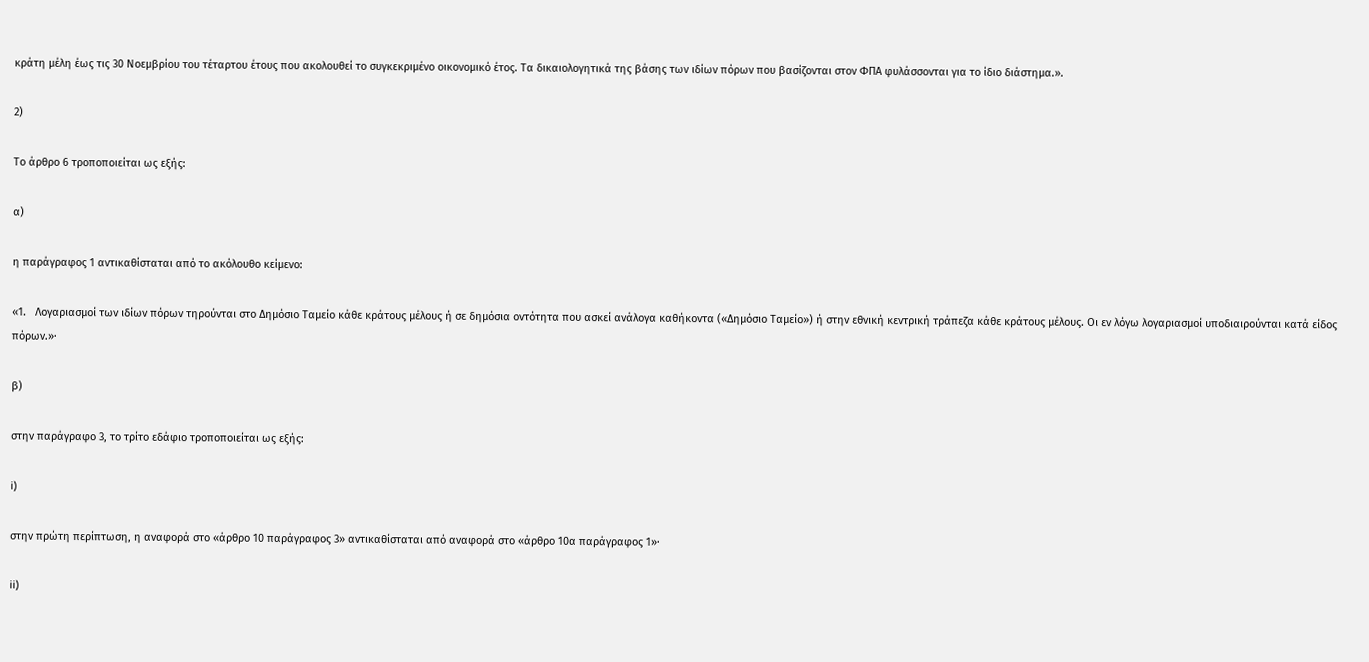κράτη μέλη έως τις 30 Νοεμβρίου του τέταρτου έτους που ακολουθεί το συγκεκριμένο οικονομικό έτος. Τα δικαιολογητικά της βάσης των ιδίων πόρων που βασίζονται στον ΦΠΑ φυλάσσονται για το ίδιο διάστημα.».

2)

Το άρθρο 6 τροποποιείται ως εξής:

α)

η παράγραφος 1 αντικαθίσταται από το ακόλουθο κείμενο:

«1.   Λογαριασμοί των ιδίων πόρων τηρούνται στο Δημόσιο Ταμείο κάθε κράτους μέλους ή σε δημόσια οντότητα που ασκεί ανάλογα καθήκοντα («Δημόσιο Ταμείο») ή στην εθνική κεντρική τράπεζα κάθε κράτους μέλους. Οι εν λόγω λογαριασμοί υποδιαιρούνται κατά είδος πόρων.»·

β)

στην παράγραφο 3, το τρίτο εδάφιο τροποποιείται ως εξής:

i)

στην πρώτη περίπτωση, η αναφορά στο «άρθρο 10 παράγραφος 3» αντικαθίσταται από αναφορά στο «άρθρο 10α παράγραφος 1»·

ii)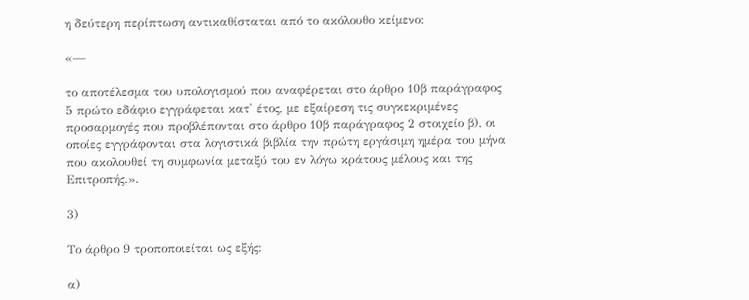η δεύτερη περίπτωση αντικαθίσταται από το ακόλουθο κείμενο:

«—

το αποτέλεσμα του υπολογισμού που αναφέρεται στο άρθρο 10β παράγραφος 5 πρώτο εδάφιο εγγράφεται κατ' έτος, με εξαίρεση τις συγκεκριμένες προσαρμογές που προβλέπονται στο άρθρο 10β παράγραφος 2 στοιχείο β), οι οποίες εγγράφονται στα λογιστικά βιβλία την πρώτη εργάσιμη ημέρα του μήνα που ακολουθεί τη συμφωνία μεταξύ του εν λόγω κράτους μέλους και της Επιτροπής.».

3)

Το άρθρο 9 τροποποιείται ως εξής:

α)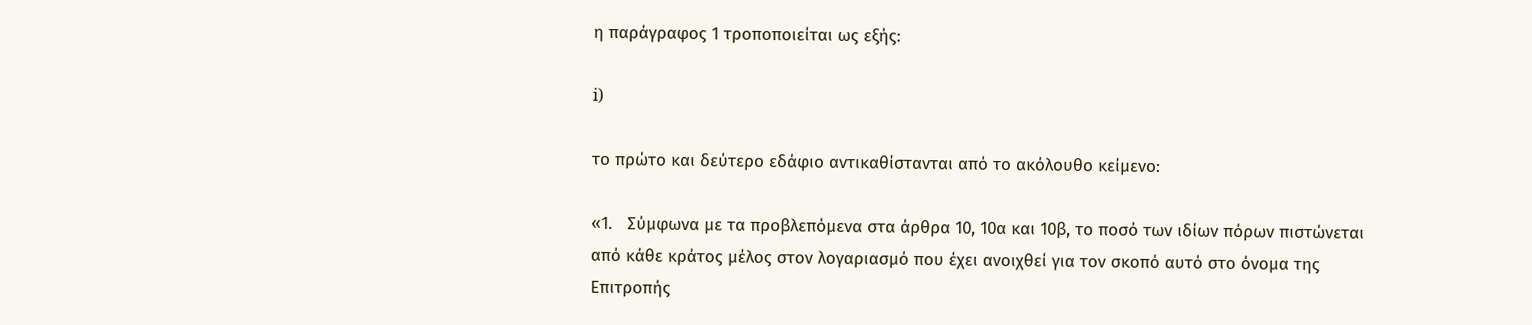η παράγραφος 1 τροποποιείται ως εξής:

i)

το πρώτο και δεύτερο εδάφιο αντικαθίστανται από το ακόλουθο κείμενο:

«1.   Σύμφωνα με τα προβλεπόμενα στα άρθρα 10, 10α και 10β, το ποσό των ιδίων πόρων πιστώνεται από κάθε κράτος μέλος στον λογαριασμό που έχει ανοιχθεί για τον σκοπό αυτό στο όνομα της Επιτροπής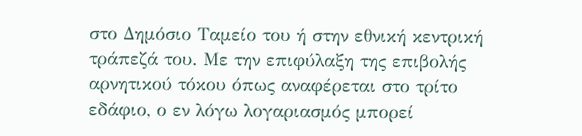στο Δημόσιο Ταμείο του ή στην εθνική κεντρική τράπεζά του. Με την επιφύλαξη της επιβολής αρνητικού τόκου όπως αναφέρεται στο τρίτο εδάφιο, ο εν λόγω λογαριασμός μπορεί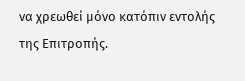να χρεωθεί μόνο κατόπιν εντολής της Επιτροπής.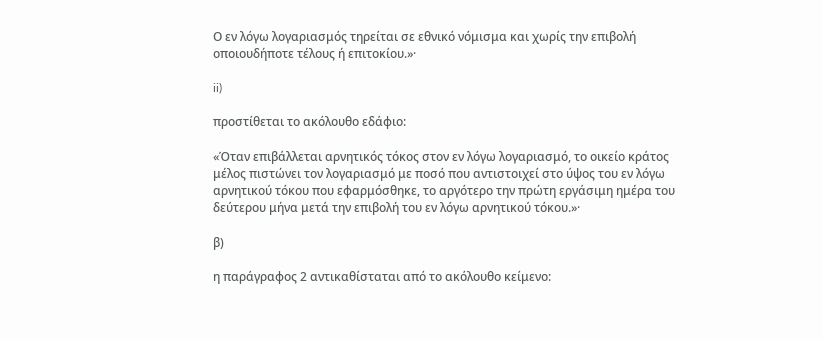Ο εν λόγω λογαριασμός τηρείται σε εθνικό νόμισμα και χωρίς την επιβολή οποιουδήποτε τέλους ή επιτοκίου.»·

ii)

προστίθεται το ακόλουθο εδάφιο:

«Όταν επιβάλλεται αρνητικός τόκος στον εν λόγω λογαριασμό, το οικείο κράτος μέλος πιστώνει τον λογαριασμό με ποσό που αντιστοιχεί στο ύψος του εν λόγω αρνητικού τόκου που εφαρμόσθηκε, το αργότερο την πρώτη εργάσιμη ημέρα του δεύτερου μήνα μετά την επιβολή του εν λόγω αρνητικού τόκου.»·

β)

η παράγραφος 2 αντικαθίσταται από το ακόλουθο κείμενο: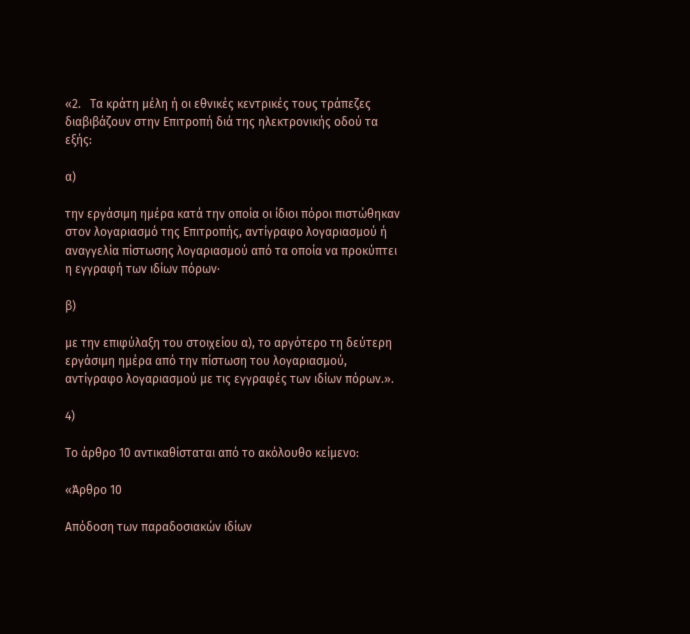«2.   Τα κράτη μέλη ή οι εθνικές κεντρικές τους τράπεζες διαβιβάζουν στην Επιτροπή διά της ηλεκτρονικής οδού τα εξής:

α)

την εργάσιμη ημέρα κατά την οποία οι ίδιοι πόροι πιστώθηκαν στον λογαριασμό της Επιτροπής, αντίγραφο λογαριασμού ή αναγγελία πίστωσης λογαριασμού από τα οποία να προκύπτει η εγγραφή των ιδίων πόρων·

β)

με την επιφύλαξη του στοιχείου α), το αργότερο τη δεύτερη εργάσιμη ημέρα από την πίστωση του λογαριασμού, αντίγραφο λογαριασμού με τις εγγραφές των ιδίων πόρων.».

4)

Το άρθρο 10 αντικαθίσταται από το ακόλουθο κείμενο:

«Άρθρο 10

Απόδοση των παραδοσιακών ιδίων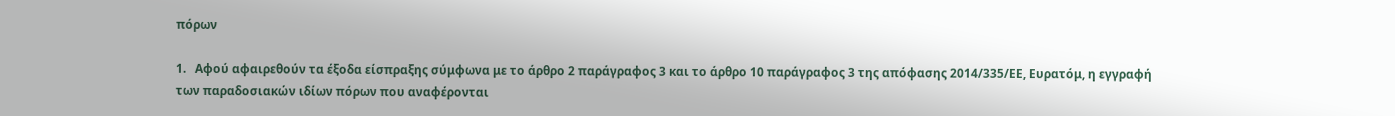πόρων

1.   Αφού αφαιρεθούν τα έξοδα είσπραξης σύμφωνα με το άρθρο 2 παράγραφος 3 και το άρθρο 10 παράγραφος 3 της απόφασης 2014/335/ΕΕ, Ευρατόμ, η εγγραφή των παραδοσιακών ιδίων πόρων που αναφέρονται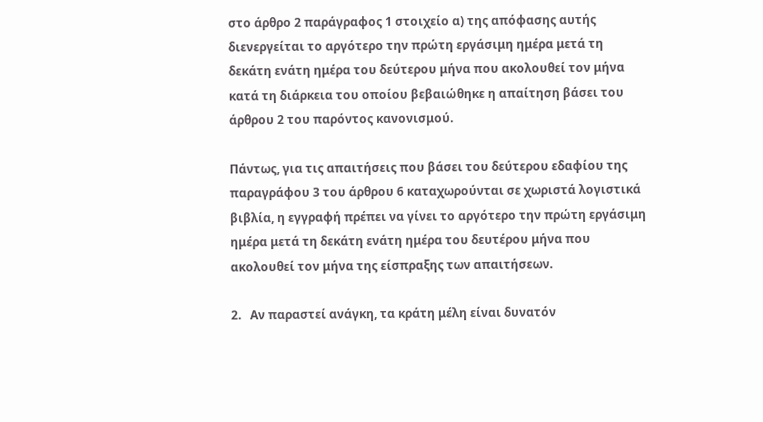στο άρθρο 2 παράγραφος 1 στοιχείο α) της απόφασης αυτής διενεργείται το αργότερο την πρώτη εργάσιμη ημέρα μετά τη δεκάτη ενάτη ημέρα του δεύτερου μήνα που ακολουθεί τον μήνα κατά τη διάρκεια του οποίου βεβαιώθηκε η απαίτηση βάσει του άρθρου 2 του παρόντος κανονισμού.

Πάντως, για τις απαιτήσεις που βάσει του δεύτερου εδαφίου της παραγράφου 3 του άρθρου 6 καταχωρούνται σε χωριστά λογιστικά βιβλία, η εγγραφή πρέπει να γίνει το αργότερο την πρώτη εργάσιμη ημέρα μετά τη δεκάτη ενάτη ημέρα του δευτέρου μήνα που ακολουθεί τον μήνα της είσπραξης των απαιτήσεων.

2.   Αν παραστεί ανάγκη, τα κράτη μέλη είναι δυνατόν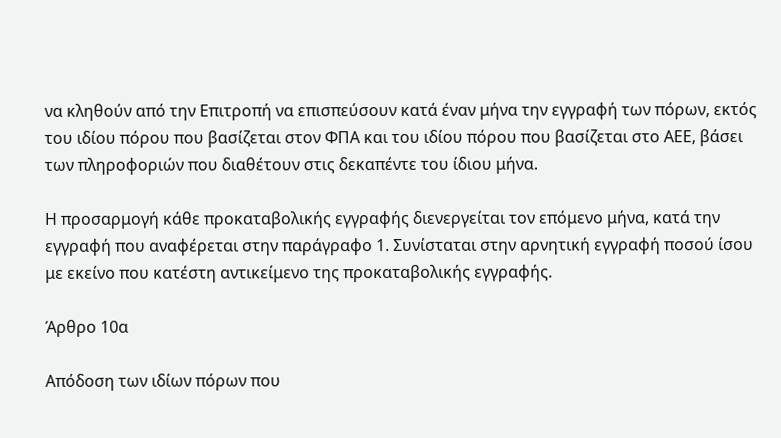να κληθούν από την Επιτροπή να επισπεύσουν κατά έναν μήνα την εγγραφή των πόρων, εκτός του ιδίου πόρου που βασίζεται στον ΦΠΑ και του ιδίου πόρου που βασίζεται στο ΑΕΕ, βάσει των πληροφοριών που διαθέτουν στις δεκαπέντε του ίδιου μήνα.

Η προσαρμογή κάθε προκαταβολικής εγγραφής διενεργείται τον επόμενο μήνα, κατά την εγγραφή που αναφέρεται στην παράγραφο 1. Συνίσταται στην αρνητική εγγραφή ποσού ίσου με εκείνο που κατέστη αντικείμενο της προκαταβολικής εγγραφής.

Άρθρο 10α

Απόδοση των ιδίων πόρων που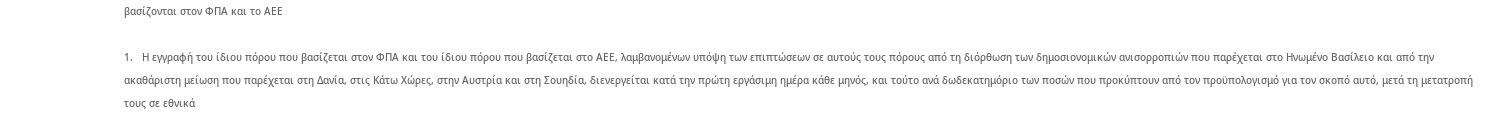βασίζονται στον ΦΠΑ και το ΑΕΕ

1.   Η εγγραφή του ίδιου πόρου που βασίζεται στον ΦΠΑ και του ίδιου πόρου που βασίζεται στο ΑΕΕ, λαμβανομένων υπόψη των επιπτώσεων σε αυτούς τους πόρους από τη διόρθωση των δημοσιονομικών ανισορροπιών που παρέχεται στο Ηνωμένο Βασίλειο και από την ακαθάριστη μείωση που παρέχεται στη Δανία, στις Κάτω Χώρες, στην Αυστρία και στη Σουηδία, διενεργείται κατά την πρώτη εργάσιμη ημέρα κάθε μηνός, και τούτο ανά δωδεκατημόριο των ποσών που προκύπτουν από τον προϋπολογισμό για τον σκοπό αυτό, μετά τη μετατροπή τους σε εθνικά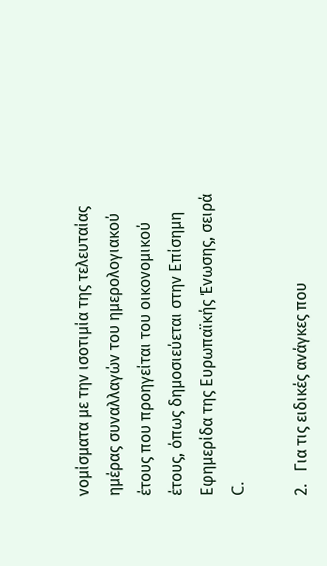νομίσματα με την ισοτιμία της τελευταίας ημέρας συναλλαγών του ημερολογιακού έτους που προηγείται του οικονομικού έτους, όπως δημοσιεύεται στην Επίσημη Εφημερίδα της Ευρωπαϊκής Ένωσης, σειρά C.

2.   Για τις ειδικές ανάγκες που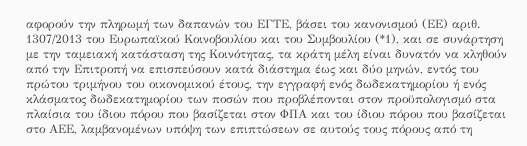αφορούν την πληρωμή των δαπανών του ΕΓΤΕ, βάσει του κανονισμού (ΕΕ) αριθ. 1307/2013 του Ευρωπαϊκού Κοινοβουλίου και του Συμβουλίου (*1), και σε συνάρτηση με την ταμειακή κατάσταση της Κοινότητας, τα κράτη μέλη είναι δυνατόν να κληθούν από την Επιτροπή να επισπεύσουν κατά διάστημα έως και δύο μηνών, εντός του πρώτου τριμήνου του οικονομικού έτους, την εγγραφή ενός δωδεκατημορίου ή ενός κλάσματος δωδεκατημορίου των ποσών που προβλέπονται στον προϋπολογισμό στα πλαίσια του ίδιου πόρου που βασίζεται στον ΦΠΑ και του ίδιου πόρου που βασίζεται στο ΑΕΕ, λαμβανομένων υπόψη των επιπτώσεων σε αυτούς τους πόρους από τη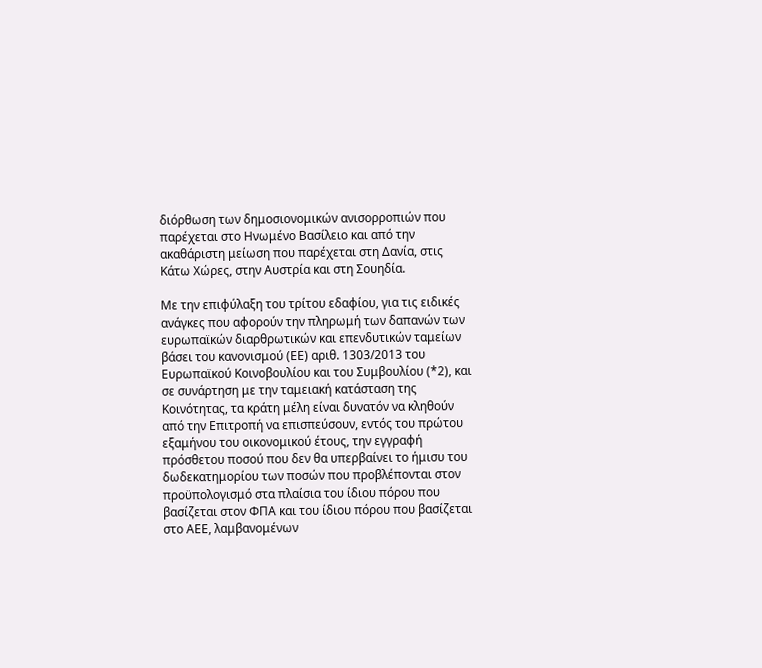διόρθωση των δημοσιονομικών ανισορροπιών που παρέχεται στο Ηνωμένο Βασίλειο και από την ακαθάριστη μείωση που παρέχεται στη Δανία, στις Κάτω Χώρες, στην Αυστρία και στη Σουηδία.

Με την επιφύλαξη του τρίτου εδαφίου, για τις ειδικές ανάγκες που αφορούν την πληρωμή των δαπανών των ευρωπαϊκών διαρθρωτικών και επενδυτικών ταμείων βάσει του κανονισμού (ΕΕ) αριθ. 1303/2013 του Ευρωπαϊκού Κοινοβουλίου και του Συμβουλίου (*2), και σε συνάρτηση με την ταμειακή κατάσταση της Κοινότητας, τα κράτη μέλη είναι δυνατόν να κληθούν από την Επιτροπή να επισπεύσουν, εντός του πρώτου εξαμήνου του οικονομικού έτους, την εγγραφή πρόσθετου ποσού που δεν θα υπερβαίνει το ήμισυ του δωδεκατημορίου των ποσών που προβλέπονται στον προϋπολογισμό στα πλαίσια του ίδιου πόρου που βασίζεται στον ΦΠΑ και του ίδιου πόρου που βασίζεται στο ΑΕΕ, λαμβανομένων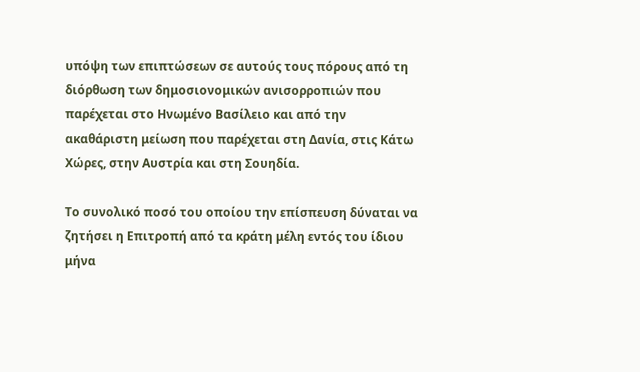υπόψη των επιπτώσεων σε αυτούς τους πόρους από τη διόρθωση των δημοσιονομικών ανισορροπιών που παρέχεται στο Ηνωμένο Βασίλειο και από την ακαθάριστη μείωση που παρέχεται στη Δανία, στις Κάτω Χώρες, στην Αυστρία και στη Σουηδία.

Το συνολικό ποσό του οποίου την επίσπευση δύναται να ζητήσει η Επιτροπή από τα κράτη μέλη εντός του ίδιου μήνα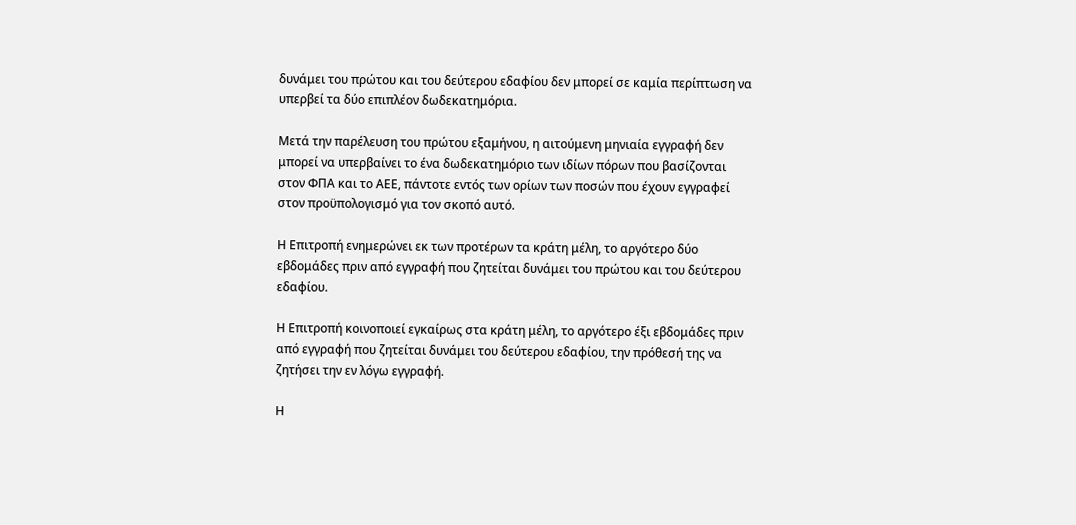δυνάμει του πρώτου και του δεύτερου εδαφίου δεν μπορεί σε καμία περίπτωση να υπερβεί τα δύο επιπλέον δωδεκατημόρια.

Μετά την παρέλευση του πρώτου εξαμήνου, η αιτούμενη μηνιαία εγγραφή δεν μπορεί να υπερβαίνει το ένα δωδεκατημόριο των ιδίων πόρων που βασίζονται στον ΦΠΑ και το ΑΕΕ, πάντοτε εντός των ορίων των ποσών που έχουν εγγραφεί στον προϋπολογισμό για τον σκοπό αυτό.

Η Επιτροπή ενημερώνει εκ των προτέρων τα κράτη μέλη, το αργότερο δύο εβδομάδες πριν από εγγραφή που ζητείται δυνάμει του πρώτου και του δεύτερου εδαφίου.

Η Επιτροπή κοινοποιεί εγκαίρως στα κράτη μέλη, το αργότερο έξι εβδομάδες πριν από εγγραφή που ζητείται δυνάμει του δεύτερου εδαφίου, την πρόθεσή της να ζητήσει την εν λόγω εγγραφή.

Η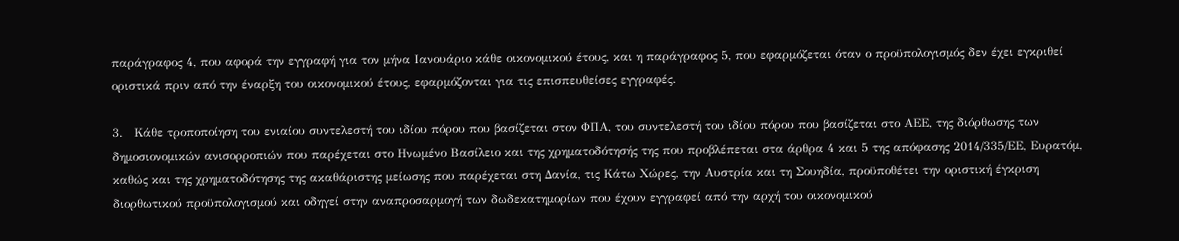παράγραφος 4, που αφορά την εγγραφή για τον μήνα Ιανουάριο κάθε οικονομικού έτους, και η παράγραφος 5, που εφαρμόζεται όταν ο προϋπολογισμός δεν έχει εγκριθεί οριστικά πριν από την έναρξη του οικονομικού έτους, εφαρμόζονται για τις επισπευθείσες εγγραφές.

3.   Κάθε τροποποίηση του ενιαίου συντελεστή του ιδίου πόρου που βασίζεται στον ΦΠΑ, του συντελεστή του ιδίου πόρου που βασίζεται στο ΑΕΕ, της διόρθωσης των δημοσιονομικών ανισορροπιών που παρέχεται στο Ηνωμένο Βασίλειο και της χρηματοδότησής της που προβλέπεται στα άρθρα 4 και 5 της απόφασης 2014/335/ΕΕ, Ευρατόμ, καθώς και της χρηματοδότησης της ακαθάριστης μείωσης που παρέχεται στη Δανία, τις Κάτω Χώρες, την Αυστρία και τη Σουηδία, προϋποθέτει την οριστική έγκριση διορθωτικού προϋπολογισμού και οδηγεί στην αναπροσαρμογή των δωδεκατημορίων που έχουν εγγραφεί από την αρχή του οικονομικού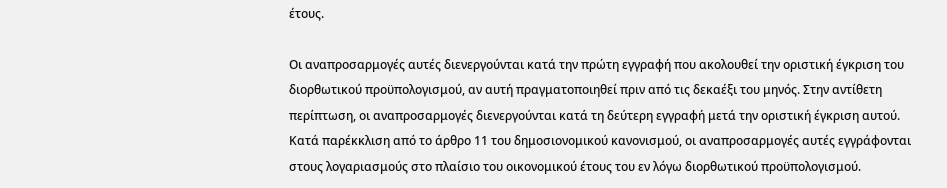έτους.

Οι αναπροσαρμογές αυτές διενεργούνται κατά την πρώτη εγγραφή που ακολουθεί την οριστική έγκριση του διορθωτικού προϋπολογισμού, αν αυτή πραγματοποιηθεί πριν από τις δεκαέξι του μηνός. Στην αντίθετη περίπτωση, οι αναπροσαρμογές διενεργούνται κατά τη δεύτερη εγγραφή μετά την οριστική έγκριση αυτού. Κατά παρέκκλιση από το άρθρο 11 του δημοσιονομικού κανονισμού, οι αναπροσαρμογές αυτές εγγράφονται στους λογαριασμούς στο πλαίσιο του οικονομικού έτους του εν λόγω διορθωτικού προϋπολογισμού.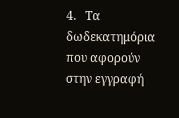4.   Τα δωδεκατημόρια που αφορούν στην εγγραφή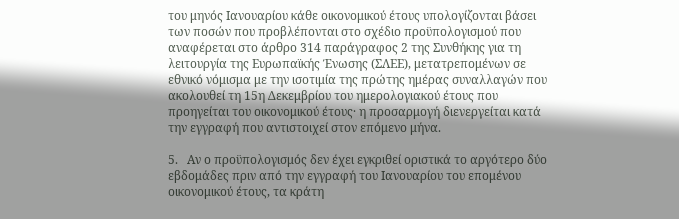του μηνός Ιανουαρίου κάθε οικονομικού έτους υπολογίζονται βάσει των ποσών που προβλέπονται στο σχέδιο προϋπολογισμού που αναφέρεται στο άρθρο 314 παράγραφος 2 της Συνθήκης για τη λειτουργία της Ευρωπαϊκής Ένωσης (ΣΛΕΕ), μετατρεπομένων σε εθνικό νόμισμα με την ισοτιμία της πρώτης ημέρας συναλλαγών που ακολουθεί τη 15η Δεκεμβρίου του ημερολογιακού έτους που προηγείται του οικονομικού έτους· η προσαρμογή διενεργείται κατά την εγγραφή που αντιστοιχεί στον επόμενο μήνα.

5.   Αν ο προϋπολογισμός δεν έχει εγκριθεί οριστικά το αργότερο δύο εβδομάδες πριν από την εγγραφή του Ιανουαρίου του επομένου οικονομικού έτους, τα κράτη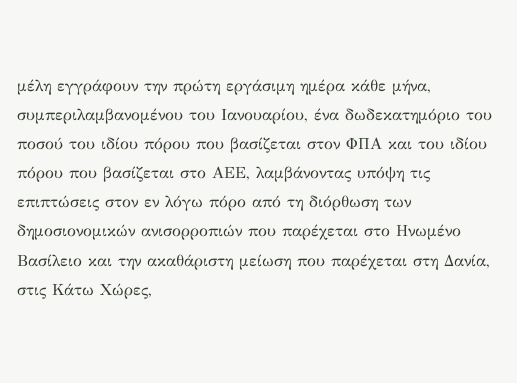μέλη εγγράφουν την πρώτη εργάσιμη ημέρα κάθε μήνα, συμπεριλαμβανομένου του Ιανουαρίου, ένα δωδεκατημόριο του ποσού του ιδίου πόρου που βασίζεται στον ΦΠΑ και του ιδίου πόρου που βασίζεται στο ΑΕΕ, λαμβάνοντας υπόψη τις επιπτώσεις στον εν λόγω πόρο από τη διόρθωση των δημοσιονομικών ανισορροπιών που παρέχεται στο Ηνωμένο Βασίλειο και την ακαθάριστη μείωση που παρέχεται στη Δανία, στις Κάτω Χώρες,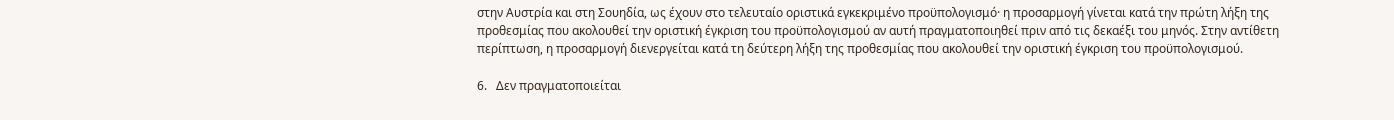στην Αυστρία και στη Σουηδία, ως έχουν στο τελευταίο οριστικά εγκεκριμένο προϋπολογισμό· η προσαρμογή γίνεται κατά την πρώτη λήξη της προθεσμίας που ακολουθεί την οριστική έγκριση του προϋπολογισμού αν αυτή πραγματοποιηθεί πριν από τις δεκαέξι του μηνός. Στην αντίθετη περίπτωση, η προσαρμογή διενεργείται κατά τη δεύτερη λήξη της προθεσμίας που ακολουθεί την οριστική έγκριση του προϋπολογισμού.

6.   Δεν πραγματοποιείται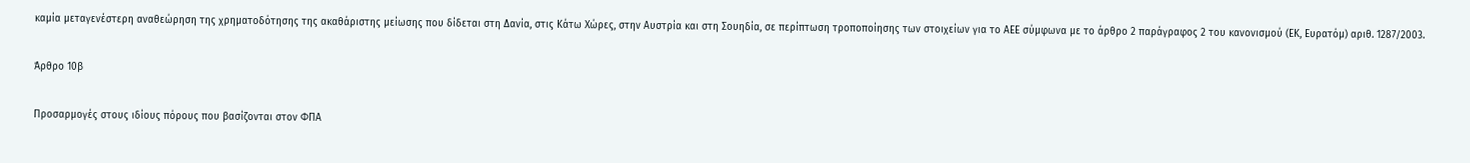καμία μεταγενέστερη αναθεώρηση της χρηματοδότησης της ακαθάριστης μείωσης που δίδεται στη Δανία, στις Κάτω Χώρες, στην Αυστρία και στη Σουηδία, σε περίπτωση τροποποίησης των στοιχείων για το ΑΕΕ σύμφωνα με το άρθρο 2 παράγραφος 2 του κανονισμού (ΕΚ, Ευρατόμ) αριθ. 1287/2003.

Άρθρο 10β

Προσαρμογές στους ιδίους πόρους που βασίζονται στον ΦΠΑ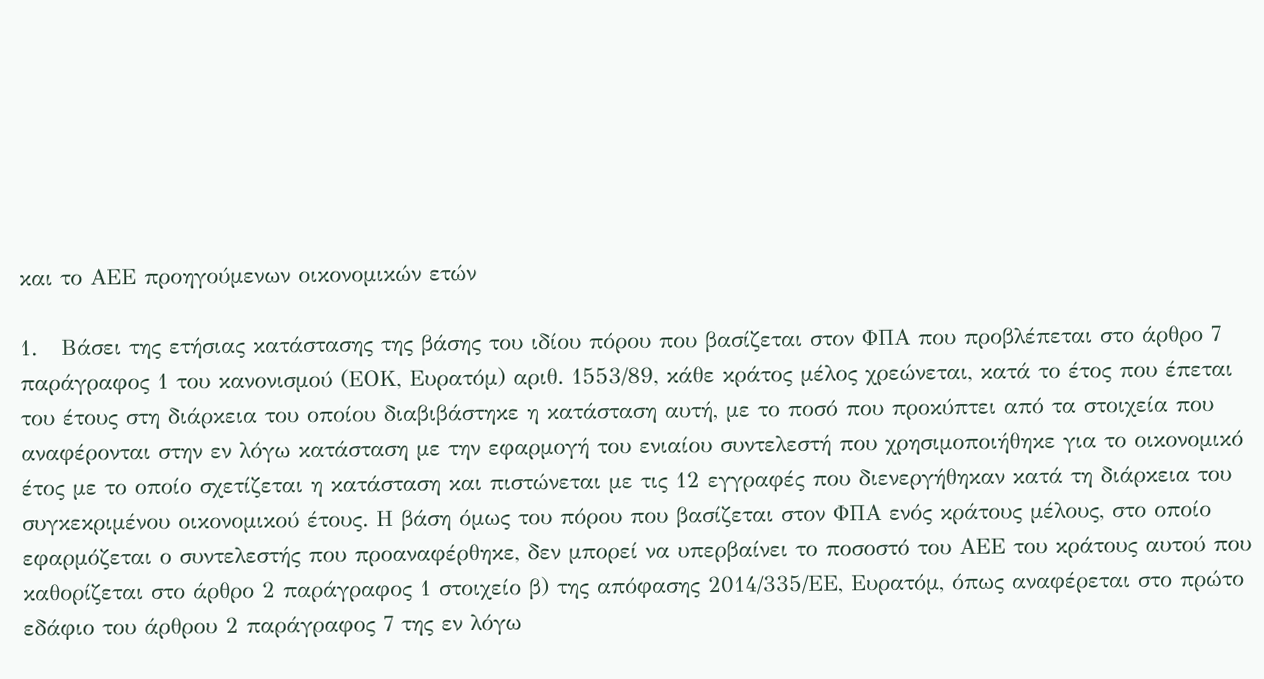και το ΑΕΕ προηγούμενων οικονομικών ετών

1.   Βάσει της ετήσιας κατάστασης της βάσης του ιδίου πόρου που βασίζεται στον ΦΠΑ που προβλέπεται στο άρθρο 7 παράγραφος 1 του κανονισμού (ΕΟΚ, Ευρατόμ) αριθ. 1553/89, κάθε κράτος μέλος χρεώνεται, κατά το έτος που έπεται του έτους στη διάρκεια του οποίου διαβιβάστηκε η κατάσταση αυτή, με το ποσό που προκύπτει από τα στοιχεία που αναφέρονται στην εν λόγω κατάσταση με την εφαρμογή του ενιαίου συντελεστή που χρησιμοποιήθηκε για το οικονομικό έτος με το οποίο σχετίζεται η κατάσταση και πιστώνεται με τις 12 εγγραφές που διενεργήθηκαν κατά τη διάρκεια του συγκεκριμένου οικονομικού έτους. Η βάση όμως του πόρου που βασίζεται στον ΦΠΑ ενός κράτους μέλους, στο οποίο εφαρμόζεται ο συντελεστής που προαναφέρθηκε, δεν μπορεί να υπερβαίνει το ποσοστό του ΑΕΕ του κράτους αυτού που καθορίζεται στο άρθρο 2 παράγραφος 1 στοιχείο β) της απόφασης 2014/335/ΕΕ, Ευρατόμ, όπως αναφέρεται στο πρώτο εδάφιο του άρθρου 2 παράγραφος 7 της εν λόγω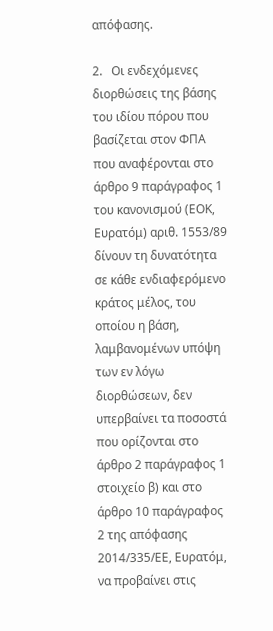απόφασης.

2.   Οι ενδεχόμενες διορθώσεις της βάσης του ιδίου πόρου που βασίζεται στον ΦΠΑ που αναφέρονται στο άρθρο 9 παράγραφος 1 του κανονισμού (ΕΟΚ, Ευρατόμ) αριθ. 1553/89 δίνουν τη δυνατότητα σε κάθε ενδιαφερόμενο κράτος μέλος, του οποίου η βάση, λαμβανομένων υπόψη των εν λόγω διορθώσεων, δεν υπερβαίνει τα ποσοστά που ορίζονται στο άρθρο 2 παράγραφος 1 στοιχείο β) και στο άρθρο 10 παράγραφος 2 της απόφασης 2014/335/ΕΕ, Ευρατόμ, να προβαίνει στις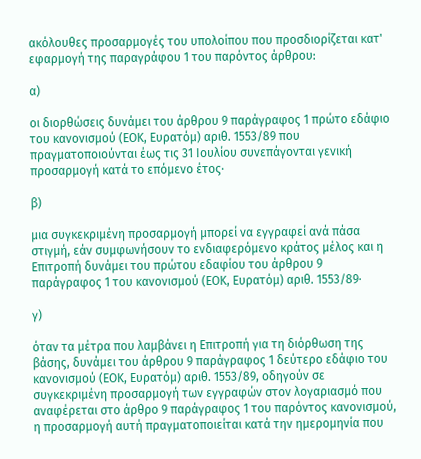ακόλουθες προσαρμογές του υπολοίπου που προσδιορίζεται κατ' εφαρμογή της παραγράφου 1 του παρόντος άρθρου:

α)

οι διορθώσεις δυνάμει του άρθρου 9 παράγραφος 1 πρώτο εδάφιο του κανονισμού (ΕΟΚ, Ευρατόμ) αριθ. 1553/89 που πραγματοποιούνται έως τις 31 Ιουλίου συνεπάγονται γενική προσαρμογή κατά το επόμενο έτος·

β)

μια συγκεκριμένη προσαρμογή μπορεί να εγγραφεί ανά πάσα στιγμή, εάν συμφωνήσουν το ενδιαφερόμενο κράτος μέλος και η Επιτροπή δυνάμει του πρώτου εδαφίου του άρθρου 9 παράγραφος 1 του κανονισμού (ΕΟΚ, Ευρατόμ) αριθ. 1553/89·

γ)

όταν τα μέτρα που λαμβάνει η Επιτροπή για τη διόρθωση της βάσης, δυνάμει του άρθρου 9 παράγραφος 1 δεύτερο εδάφιο του κανονισμού (ΕΟΚ, Ευρατόμ) αριθ. 1553/89, οδηγούν σε συγκεκριμένη προσαρμογή των εγγραφών στον λογαριασμό που αναφέρεται στο άρθρο 9 παράγραφος 1 του παρόντος κανονισμού, η προσαρμογή αυτή πραγματοποιείται κατά την ημερομηνία που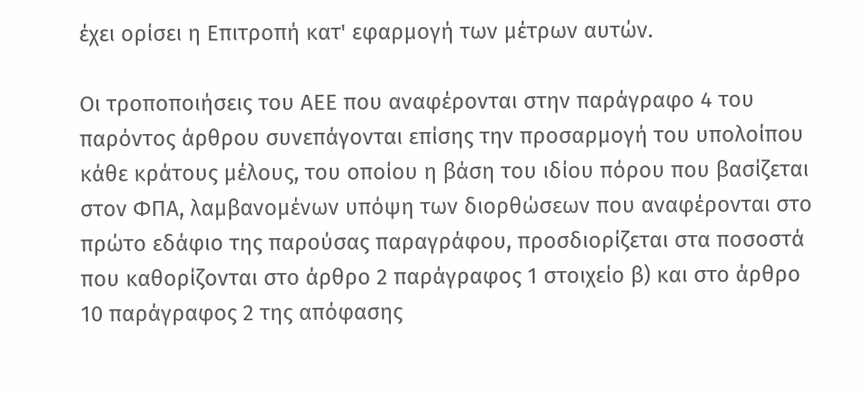έχει ορίσει η Επιτροπή κατ' εφαρμογή των μέτρων αυτών.

Οι τροποποιήσεις του ΑΕΕ που αναφέρονται στην παράγραφο 4 του παρόντος άρθρου συνεπάγονται επίσης την προσαρμογή του υπολοίπου κάθε κράτους μέλους, του οποίου η βάση του ιδίου πόρου που βασίζεται στον ΦΠΑ, λαμβανομένων υπόψη των διορθώσεων που αναφέρονται στο πρώτο εδάφιο της παρούσας παραγράφου, προσδιορίζεται στα ποσοστά που καθορίζονται στο άρθρο 2 παράγραφος 1 στοιχείο β) και στο άρθρο 10 παράγραφος 2 της απόφασης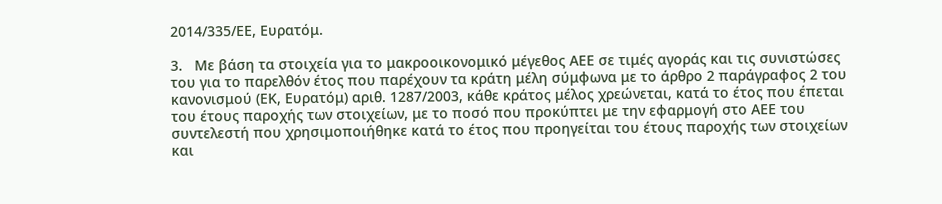2014/335/ΕΕ, Ευρατόμ.

3.   Με βάση τα στοιχεία για το μακροοικονομικό μέγεθος ΑΕΕ σε τιμές αγοράς και τις συνιστώσες του για το παρελθόν έτος που παρέχουν τα κράτη μέλη σύμφωνα με το άρθρο 2 παράγραφος 2 του κανονισμού (ΕΚ, Ευρατόμ) αριθ. 1287/2003, κάθε κράτος μέλος χρεώνεται, κατά το έτος που έπεται του έτους παροχής των στοιχείων, με το ποσό που προκύπτει με την εφαρμογή στο ΑΕΕ του συντελεστή που χρησιμοποιήθηκε κατά το έτος που προηγείται του έτους παροχής των στοιχείων και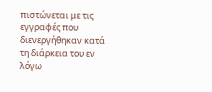πιστώνεται με τις εγγραφές που διενεργήθηκαν κατά τη διάρκεια του εν λόγω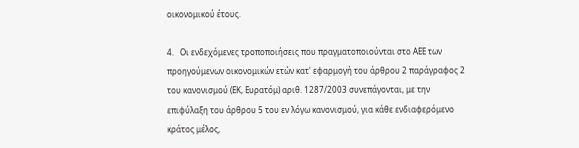οικονομικού έτους.

4.   Οι ενδεχόμενες τροποποιήσεις που πραγματοποιούνται στο ΑΕΕ των προηγούμενων οικονομικών ετών κατ' εφαρμογή του άρθρου 2 παράγραφος 2 του κανονισμού (ΕΚ, Ευρατόμ) αριθ. 1287/2003 συνεπάγονται, με την επιφύλαξη του άρθρου 5 του εν λόγω κανονισμού, για κάθε ενδιαφερόμενο κράτος μέλος,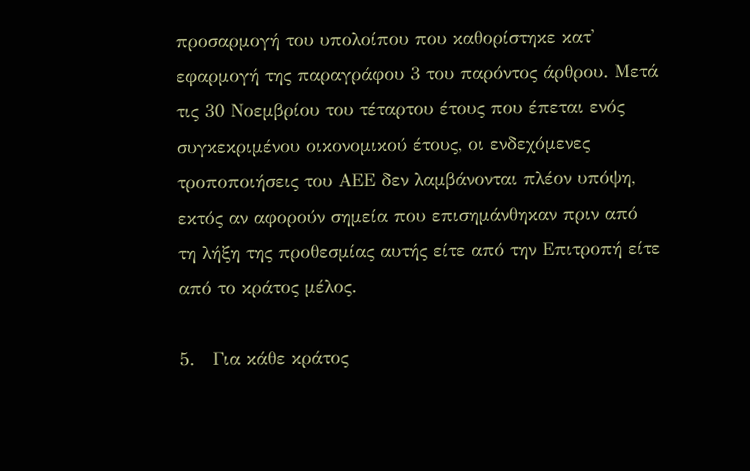προσαρμογή του υπολοίπου που καθορίστηκε κατ' εφαρμογή της παραγράφου 3 του παρόντος άρθρου. Μετά τις 30 Νοεμβρίου του τέταρτου έτους που έπεται ενός συγκεκριμένου οικονομικού έτους, οι ενδεχόμενες τροποποιήσεις του ΑΕΕ δεν λαμβάνονται πλέον υπόψη, εκτός αν αφορούν σημεία που επισημάνθηκαν πριν από τη λήξη της προθεσμίας αυτής είτε από την Επιτροπή είτε από το κράτος μέλος.

5.   Για κάθε κράτος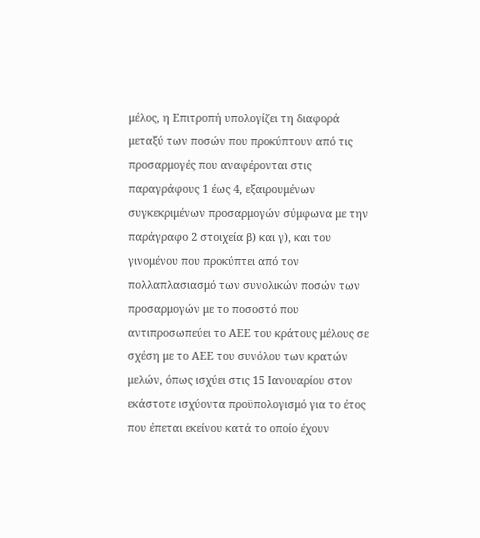μέλος, η Επιτροπή υπολογίζει τη διαφορά μεταξύ των ποσών που προκύπτουν από τις προσαρμογές που αναφέρονται στις παραγράφους 1 έως 4, εξαιρουμένων συγκεκριμένων προσαρμογών σύμφωνα με την παράγραφο 2 στοιχεία β) και γ), και του γινομένου που προκύπτει από τον πολλαπλασιασμό των συνολικών ποσών των προσαρμογών με το ποσοστό που αντιπροσωπεύει το ΑΕΕ του κράτους μέλους σε σχέση με το ΑΕΕ του συνόλου των κρατών μελών, όπως ισχύει στις 15 Ιανουαρίου στον εκάστοτε ισχύοντα προϋπολογισμό για το έτος που έπεται εκείνου κατά το οποίο έχουν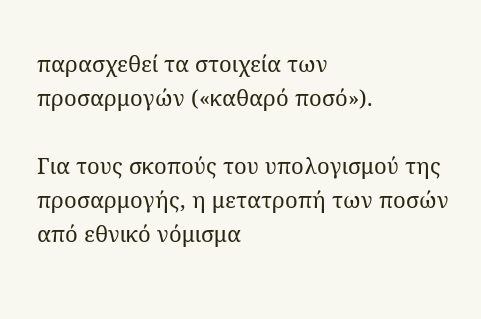παρασχεθεί τα στοιχεία των προσαρμογών («καθαρό ποσό»).

Για τους σκοπούς του υπολογισμού της προσαρμογής, η μετατροπή των ποσών από εθνικό νόμισμα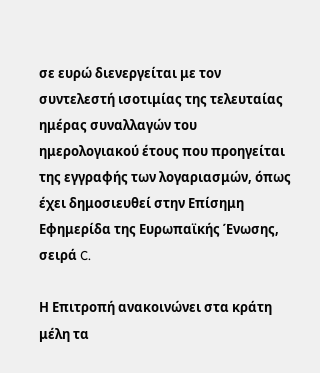σε ευρώ διενεργείται με τον συντελεστή ισοτιμίας της τελευταίας ημέρας συναλλαγών του ημερολογιακού έτους που προηγείται της εγγραφής των λογαριασμών, όπως έχει δημοσιευθεί στην Επίσημη Εφημερίδα της Ευρωπαϊκής Ένωσης, σειρά C.

Η Επιτροπή ανακοινώνει στα κράτη μέλη τα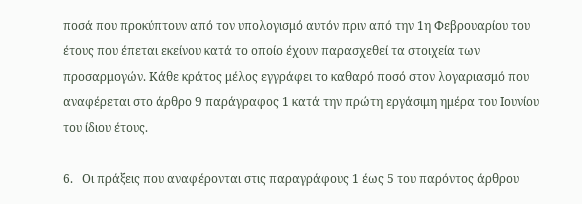ποσά που προκύπτουν από τον υπολογισμό αυτόν πριν από την 1η Φεβρουαρίου του έτους που έπεται εκείνου κατά το οποίο έχουν παρασχεθεί τα στοιχεία των προσαρμογών. Κάθε κράτος μέλος εγγράφει το καθαρό ποσό στον λογαριασμό που αναφέρεται στο άρθρο 9 παράγραφος 1 κατά την πρώτη εργάσιμη ημέρα του Ιουνίου του ίδιου έτους.

6.   Οι πράξεις που αναφέρονται στις παραγράφους 1 έως 5 του παρόντος άρθρου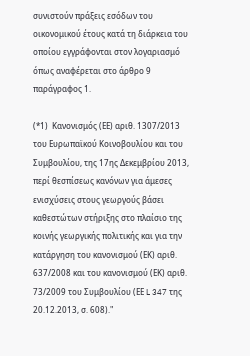συνιστούν πράξεις εσόδων του οικονομικού έτους κατά τη διάρκεια του οποίου εγγράφονται στον λογαριασμό όπως αναφέρεται στο άρθρο 9 παράγραφος 1.

(*1)  Κανονισμός (ΕΕ) αριθ. 1307/2013 του Ευρωπαϊκού Κοινοβουλίου και του Συμβουλίου, της 17ης Δεκεμβρίου 2013, περί θεσπίσεως κανόνων για άμεσες ενισχύσεις στους γεωργούς βάσει καθεστώτων στήριξης στο πλαίσιο της κοινής γεωργικής πολιτικής και για την κατάργηση του κανονισμού (ΕΚ) αριθ. 637/2008 και του κανονισμού (ΕΚ) αριθ. 73/2009 του Συμβουλίου (ΕΕ L 347 της 20.12.2013, σ. 608)."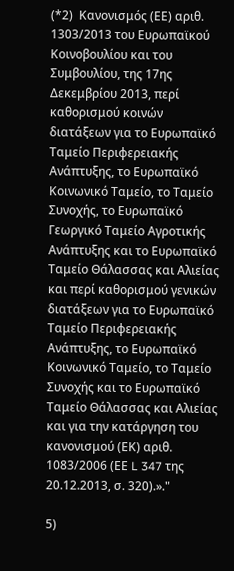(*2)  Κανονισμός (ΕΕ) αριθ. 1303/2013 του Ευρωπαϊκού Κοινοβουλίου και του Συμβουλίου, της 17ης Δεκεμβρίου 2013, περί καθορισμού κοινών διατάξεων για το Ευρωπαϊκό Ταμείο Περιφερειακής Ανάπτυξης, το Ευρωπαϊκό Κοινωνικό Ταμείο, το Ταμείο Συνοχής, το Ευρωπαϊκό Γεωργικό Ταμείο Αγροτικής Ανάπτυξης και το Ευρωπαϊκό Ταμείο Θάλασσας και Αλιείας και περί καθορισμού γενικών διατάξεων για το Ευρωπαϊκό Ταμείο Περιφερειακής Ανάπτυξης, το Ευρωπαϊκό Κοινωνικό Ταμείο, το Ταμείο Συνοχής και το Ευρωπαϊκό Ταμείο Θάλασσας και Αλιείας και για την κατάργηση του κανονισμού (ΕΚ) αριθ. 1083/2006 (ΕΕ L 347 της 20.12.2013, σ. 320).»."

5)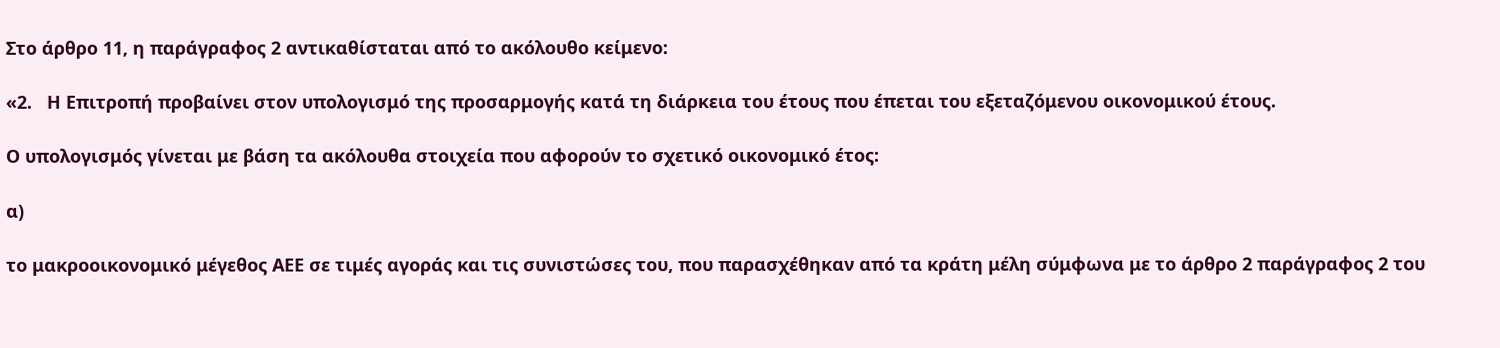Στο άρθρο 11, η παράγραφος 2 αντικαθίσταται από το ακόλουθο κείμενο:

«2.   Η Επιτροπή προβαίνει στον υπολογισμό της προσαρμογής κατά τη διάρκεια του έτους που έπεται του εξεταζόμενου οικονομικού έτους.

Ο υπολογισμός γίνεται με βάση τα ακόλουθα στοιχεία που αφορούν το σχετικό οικονομικό έτος:

α)

το μακροοικονομικό μέγεθος ΑΕΕ σε τιμές αγοράς και τις συνιστώσες του, που παρασχέθηκαν από τα κράτη μέλη σύμφωνα με το άρθρο 2 παράγραφος 2 του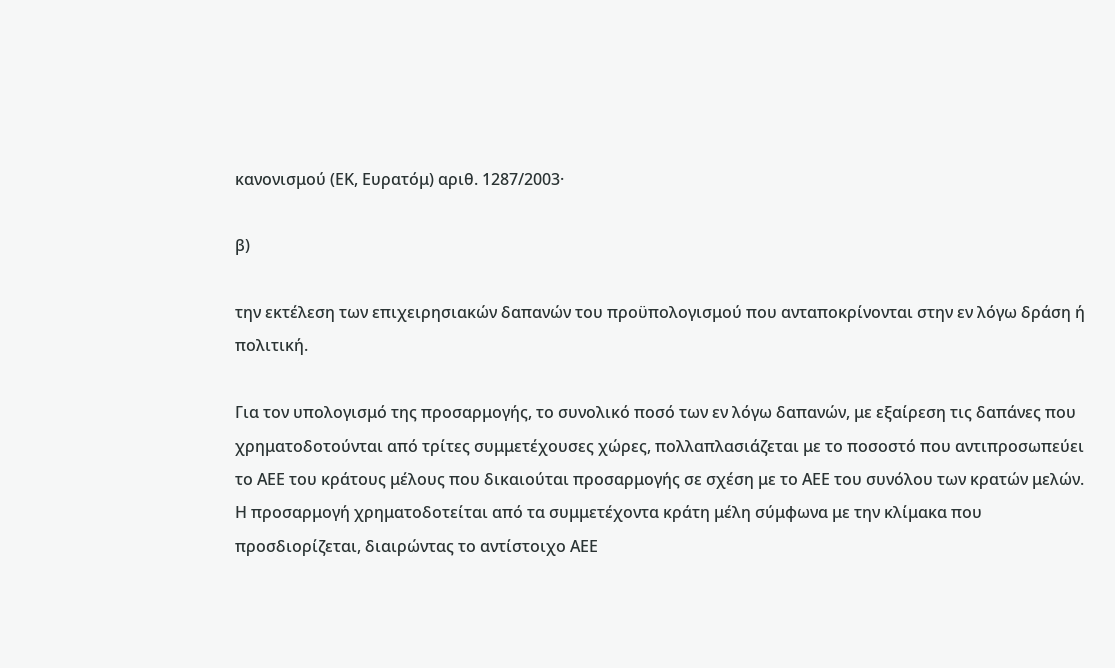κανονισμού (ΕΚ, Ευρατόμ) αριθ. 1287/2003·

β)

την εκτέλεση των επιχειρησιακών δαπανών του προϋπολογισμού που ανταποκρίνονται στην εν λόγω δράση ή πολιτική.

Για τον υπολογισμό της προσαρμογής, το συνολικό ποσό των εν λόγω δαπανών, με εξαίρεση τις δαπάνες που χρηματοδοτούνται από τρίτες συμμετέχουσες χώρες, πολλαπλασιάζεται με το ποσοστό που αντιπροσωπεύει το ΑΕΕ του κράτους μέλους που δικαιούται προσαρμογής σε σχέση με το ΑΕΕ του συνόλου των κρατών μελών. Η προσαρμογή χρηματοδοτείται από τα συμμετέχοντα κράτη μέλη σύμφωνα με την κλίμακα που προσδιορίζεται, διαιρώντας το αντίστοιχο ΑΕΕ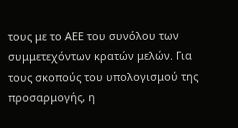τους με το ΑΕΕ του συνόλου των συμμετεχόντων κρατών μελών. Για τους σκοπούς του υπολογισμού της προσαρμογής, η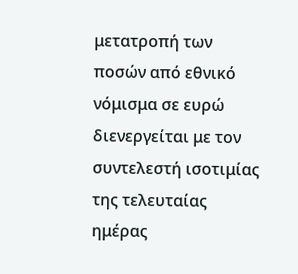μετατροπή των ποσών από εθνικό νόμισμα σε ευρώ διενεργείται με τον συντελεστή ισοτιμίας της τελευταίας ημέρας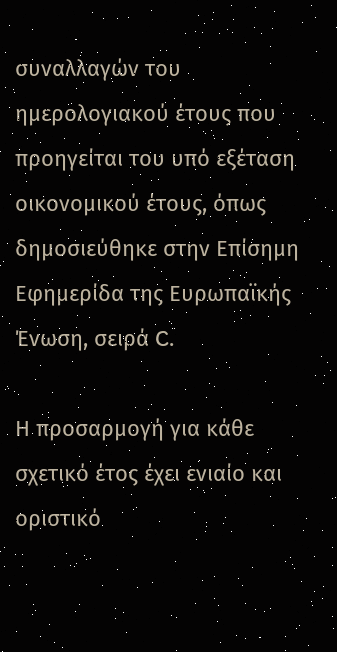συναλλαγών του ημερολογιακού έτους που προηγείται του υπό εξέταση οικονομικού έτους, όπως δημοσιεύθηκε στην Επίσημη Εφημερίδα της Ευρωπαϊκής Ένωση, σειρά C.

Η προσαρμογή για κάθε σχετικό έτος έχει ενιαίο και οριστικό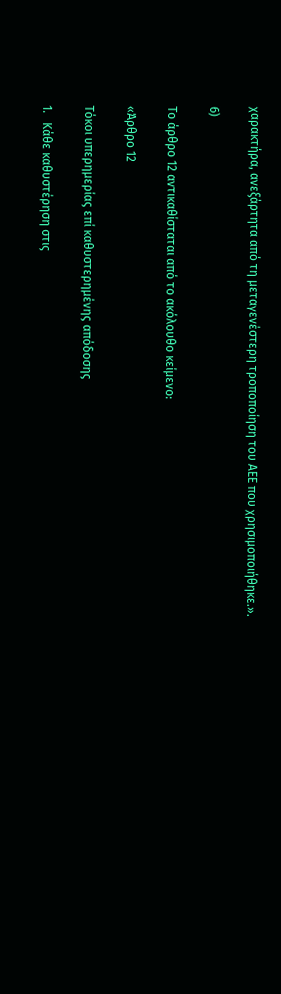χαρακτήρα, ανεξάρτητα από τη μεταγενέστερη τροποποίηση του ΑΕΕ που χρησιμοποιήθηκε.».

6)

Το άρθρο 12 αντικαθίσταται από το ακόλουθο κείμενο:

«Άρθρο 12

Τόκοι υπερημερίας επί καθυστερημένης απόδοσης

1.   Κάθε καθυστέρηση στις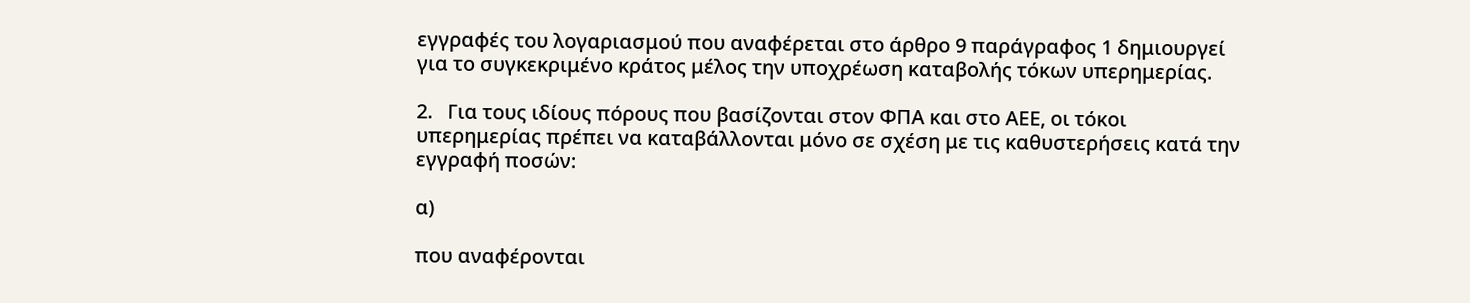εγγραφές του λογαριασμού που αναφέρεται στο άρθρο 9 παράγραφος 1 δημιουργεί για το συγκεκριμένο κράτος μέλος την υποχρέωση καταβολής τόκων υπερημερίας.

2.   Για τους ιδίους πόρους που βασίζονται στον ΦΠΑ και στο ΑΕΕ, οι τόκοι υπερημερίας πρέπει να καταβάλλονται μόνο σε σχέση με τις καθυστερήσεις κατά την εγγραφή ποσών:

α)

που αναφέρονται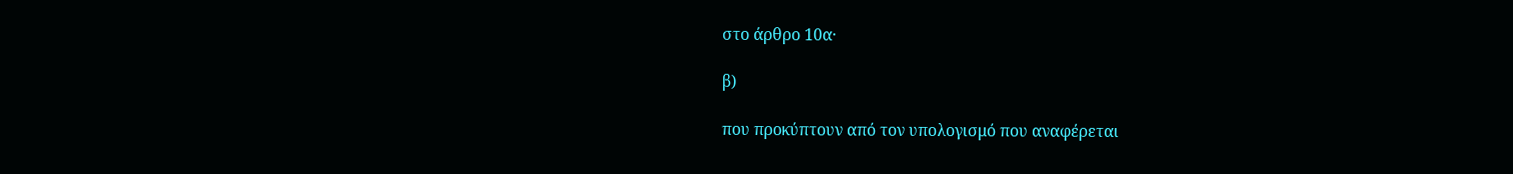στο άρθρο 10α·

β)

που προκύπτουν από τον υπολογισμό που αναφέρεται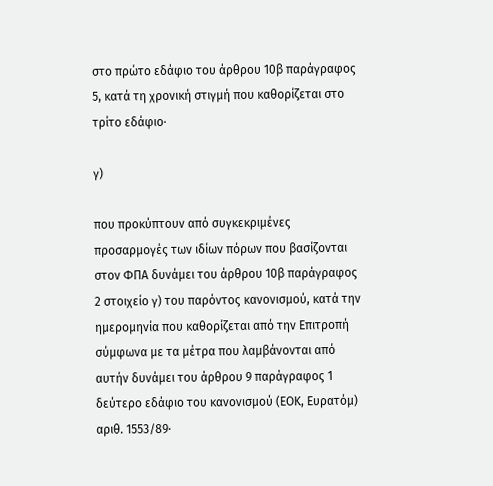στο πρώτο εδάφιο του άρθρου 10β παράγραφος 5, κατά τη χρονική στιγμή που καθορίζεται στο τρίτο εδάφιο·

γ)

που προκύπτουν από συγκεκριμένες προσαρμογές των ιδίων πόρων που βασίζονται στον ΦΠΑ δυνάμει του άρθρου 10β παράγραφος 2 στοιχείο γ) του παρόντος κανονισμού, κατά την ημερομηνία που καθορίζεται από την Επιτροπή σύμφωνα με τα μέτρα που λαμβάνονται από αυτήν δυνάμει του άρθρου 9 παράγραφος 1 δεύτερο εδάφιο του κανονισμού (ΕΟΚ, Ευρατόμ) αριθ. 1553/89·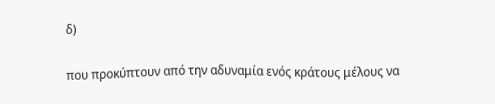δ)

που προκύπτουν από την αδυναμία ενός κράτους μέλους να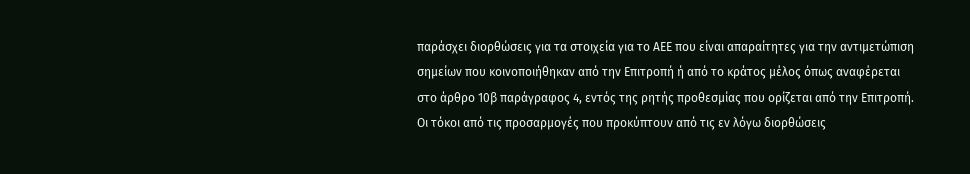παράσχει διορθώσεις για τα στοιχεία για το ΑΕΕ που είναι απαραίτητες για την αντιμετώπιση σημείων που κοινοποιήθηκαν από την Επιτροπή ή από το κράτος μέλος όπως αναφέρεται στο άρθρο 10β παράγραφος 4, εντός της ρητής προθεσμίας που ορίζεται από την Επιτροπή. Οι τόκοι από τις προσαρμογές που προκύπτουν από τις εν λόγω διορθώσεις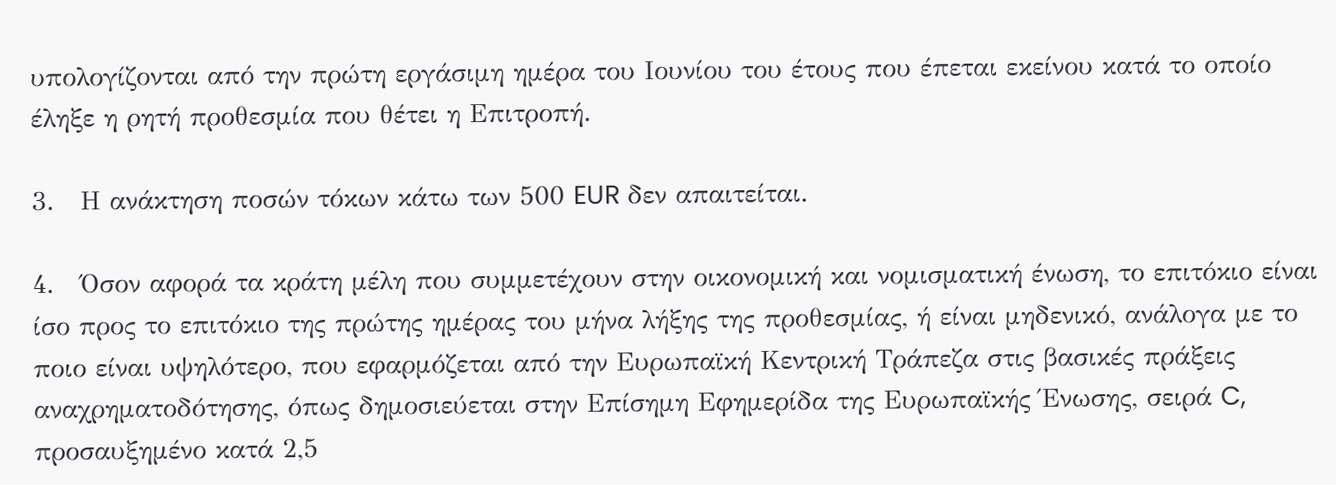υπολογίζονται από την πρώτη εργάσιμη ημέρα του Ιουνίου του έτους που έπεται εκείνου κατά το οποίο έληξε η ρητή προθεσμία που θέτει η Επιτροπή.

3.   Η ανάκτηση ποσών τόκων κάτω των 500 EUR δεν απαιτείται.

4.   Όσον αφορά τα κράτη μέλη που συμμετέχουν στην οικονομική και νομισματική ένωση, το επιτόκιο είναι ίσο προς το επιτόκιο της πρώτης ημέρας του μήνα λήξης της προθεσμίας, ή είναι μηδενικό, ανάλογα με το ποιο είναι υψηλότερο, που εφαρμόζεται από την Ευρωπαϊκή Κεντρική Τράπεζα στις βασικές πράξεις αναχρηματοδότησης, όπως δημοσιεύεται στην Επίσημη Εφημερίδα της Ευρωπαϊκής Ένωσης, σειρά C, προσαυξημένο κατά 2,5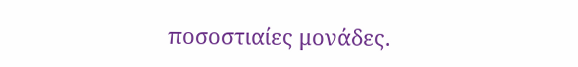ποσοστιαίες μονάδες.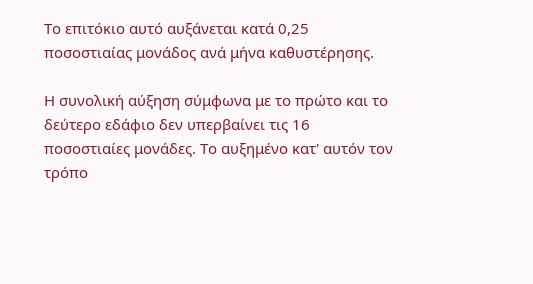Το επιτόκιο αυτό αυξάνεται κατά 0,25 ποσοστιαίας μονάδος ανά μήνα καθυστέρησης.

Η συνολική αύξηση σύμφωνα με το πρώτο και το δεύτερο εδάφιο δεν υπερβαίνει τις 16 ποσοστιαίες μονάδες. Το αυξημένο κατ' αυτόν τον τρόπο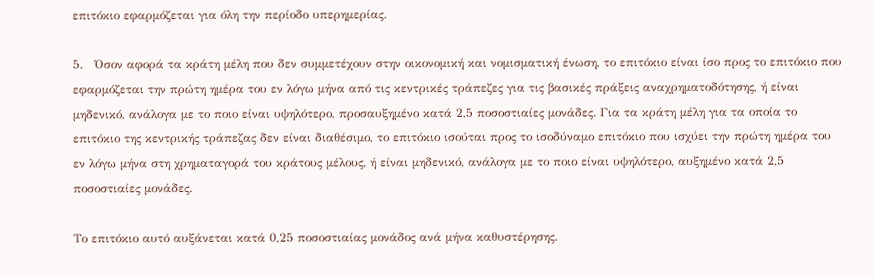επιτόκιο εφαρμόζεται για όλη την περίοδο υπερημερίας.

5.   Όσον αφορά τα κράτη μέλη που δεν συμμετέχουν στην οικονομική και νομισματική ένωση, το επιτόκιο είναι ίσο προς το επιτόκιο που εφαρμόζεται την πρώτη ημέρα του εν λόγω μήνα από τις κεντρικές τράπεζες για τις βασικές πράξεις αναχρηματοδότησης, ή είναι μηδενικό, ανάλογα με το ποιο είναι υψηλότερο, προσαυξημένο κατά 2,5 ποσοστιαίες μονάδες. Για τα κράτη μέλη για τα οποία το επιτόκιο της κεντρικής τράπεζας δεν είναι διαθέσιμο, το επιτόκιο ισούται προς το ισοδύναμο επιτόκιο που ισχύει την πρώτη ημέρα του εν λόγω μήνα στη χρηματαγορά του κράτους μέλους, ή είναι μηδενικό, ανάλογα με το ποιο είναι υψηλότερο, αυξημένο κατά 2,5 ποσοστιαίες μονάδες.

Το επιτόκιο αυτό αυξάνεται κατά 0,25 ποσοστιαίας μονάδος ανά μήνα καθυστέρησης.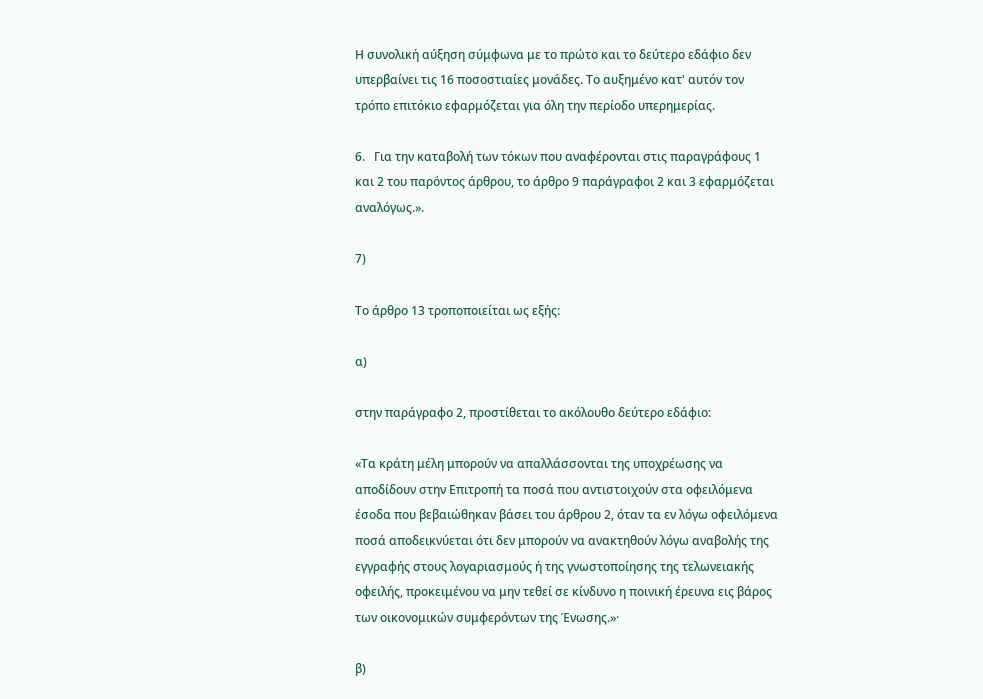Η συνολική αύξηση σύμφωνα με το πρώτο και το δεύτερο εδάφιο δεν υπερβαίνει τις 16 ποσοστιαίες μονάδες. Το αυξημένο κατ' αυτόν τον τρόπο επιτόκιο εφαρμόζεται για όλη την περίοδο υπερημερίας.

6.   Για την καταβολή των τόκων που αναφέρονται στις παραγράφους 1 και 2 του παρόντος άρθρου, το άρθρο 9 παράγραφοι 2 και 3 εφαρμόζεται αναλόγως.».

7)

Το άρθρο 13 τροποποιείται ως εξής:

α)

στην παράγραφο 2, προστίθεται το ακόλουθο δεύτερο εδάφιο:

«Τα κράτη μέλη μπορούν να απαλλάσσονται της υποχρέωσης να αποδίδουν στην Επιτροπή τα ποσά που αντιστοιχούν στα οφειλόμενα έσοδα που βεβαιώθηκαν βάσει του άρθρου 2, όταν τα εν λόγω οφειλόμενα ποσά αποδεικνύεται ότι δεν μπορούν να ανακτηθούν λόγω αναβολής της εγγραφής στους λογαριασμούς ή της γνωστοποίησης της τελωνειακής οφειλής, προκειμένου να μην τεθεί σε κίνδυνο η ποινική έρευνα εις βάρος των οικονομικών συμφερόντων της Ένωσης.»·

β)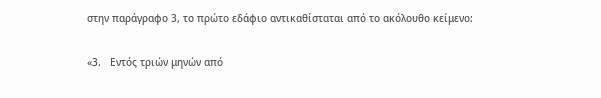στην παράγραφο 3, το πρώτο εδάφιο αντικαθίσταται από το ακόλουθο κείμενο:

«3.   Εντός τριών μηνών από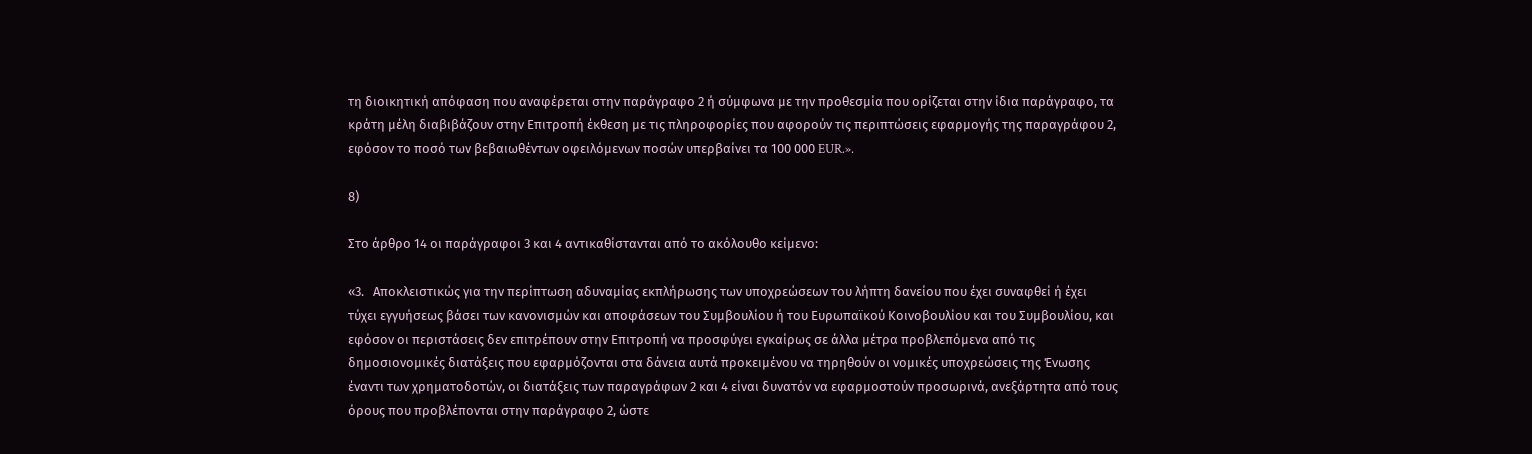τη διοικητική απόφαση που αναφέρεται στην παράγραφο 2 ή σύμφωνα με την προθεσμία που ορίζεται στην ίδια παράγραφο, τα κράτη μέλη διαβιβάζουν στην Επιτροπή έκθεση με τις πληροφορίες που αφορούν τις περιπτώσεις εφαρμογής της παραγράφου 2, εφόσον το ποσό των βεβαιωθέντων οφειλόμενων ποσών υπερβαίνει τα 100 000 EUR.».

8)

Στο άρθρο 14 οι παράγραφοι 3 και 4 αντικαθίστανται από το ακόλουθο κείμενο:

«3.   Αποκλειστικώς για την περίπτωση αδυναμίας εκπλήρωσης των υποχρεώσεων του λήπτη δανείου που έχει συναφθεί ή έχει τύχει εγγυήσεως βάσει των κανονισμών και αποφάσεων του Συμβουλίου ή του Ευρωπαϊκού Κοινοβουλίου και του Συμβουλίου, και εφόσον οι περιστάσεις δεν επιτρέπουν στην Επιτροπή να προσφύγει εγκαίρως σε άλλα μέτρα προβλεπόμενα από τις δημοσιονομικές διατάξεις που εφαρμόζονται στα δάνεια αυτά προκειμένου να τηρηθούν οι νομικές υποχρεώσεις της Ένωσης έναντι των χρηματοδοτών, οι διατάξεις των παραγράφων 2 και 4 είναι δυνατόν να εφαρμοστούν προσωρινά, ανεξάρτητα από τους όρους που προβλέπονται στην παράγραφο 2, ώστε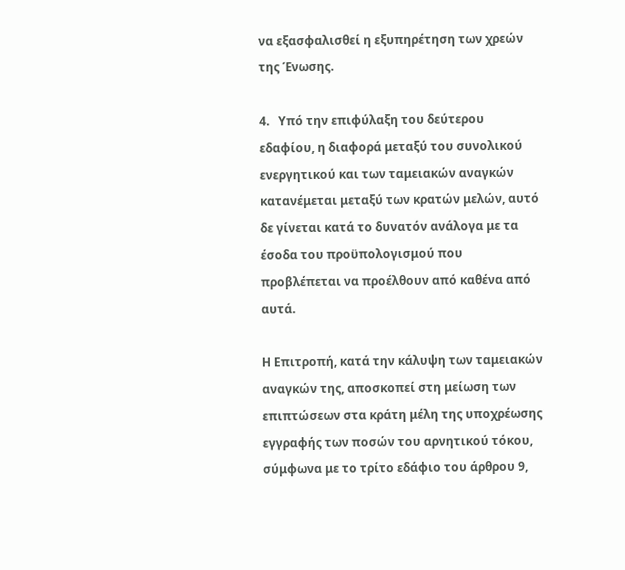να εξασφαλισθεί η εξυπηρέτηση των χρεών της Ένωσης.

4.   Υπό την επιφύλαξη του δεύτερου εδαφίου, η διαφορά μεταξύ του συνολικού ενεργητικού και των ταμειακών αναγκών κατανέμεται μεταξύ των κρατών μελών, αυτό δε γίνεται κατά το δυνατόν ανάλογα με τα έσοδα του προϋπολογισμού που προβλέπεται να προέλθουν από καθένα από αυτά.

Η Επιτροπή, κατά την κάλυψη των ταμειακών αναγκών της, αποσκοπεί στη μείωση των επιπτώσεων στα κράτη μέλη της υποχρέωσης εγγραφής των ποσών του αρνητικού τόκου, σύμφωνα με το τρίτο εδάφιο του άρθρου 9,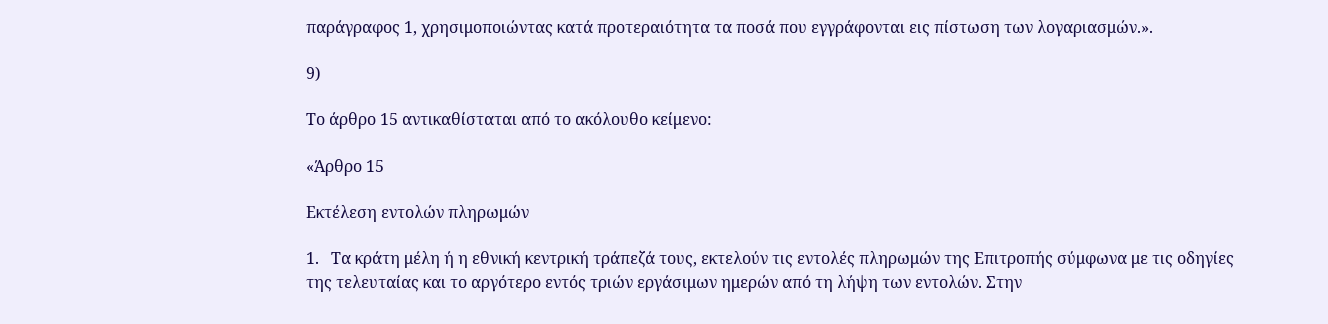παράγραφος 1, χρησιμοποιώντας κατά προτεραιότητα τα ποσά που εγγράφονται εις πίστωση των λογαριασμών.».

9)

Το άρθρο 15 αντικαθίσταται από το ακόλουθο κείμενο:

«Άρθρο 15

Εκτέλεση εντολών πληρωμών

1.   Τα κράτη μέλη ή η εθνική κεντρική τράπεζά τους, εκτελούν τις εντολές πληρωμών της Επιτροπής σύμφωνα με τις οδηγίες της τελευταίας και το αργότερο εντός τριών εργάσιμων ημερών από τη λήψη των εντολών. Στην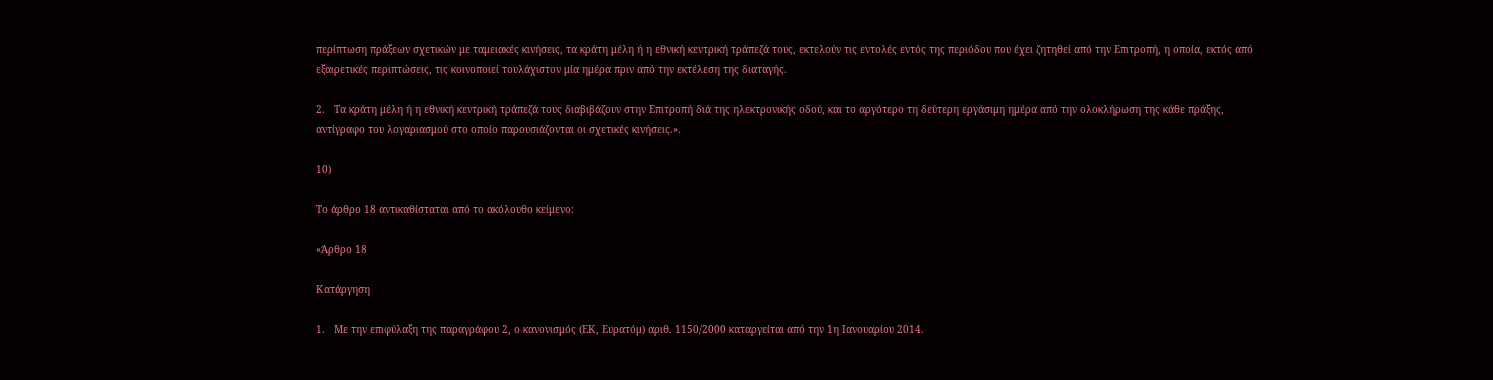περίπτωση πράξεων σχετικών με ταμειακές κινήσεις, τα κράτη μέλη ή η εθνική κεντρική τράπεζά τους, εκτελούν τις εντολές εντός της περιόδου που έχει ζητηθεί από την Επιτροπή, η οποία, εκτός από εξαιρετικές περιπτώσεις, τις κοινοποιεί τουλάχιστον μία ημέρα πριν από την εκτέλεση της διαταγής.

2.   Τα κράτη μέλη ή η εθνική κεντρική τράπεζά τους διαβιβάζουν στην Επιτροπή διά της ηλεκτρονικής οδού, και το αργότερο τη δεύτερη εργάσιμη ημέρα από την ολοκλήρωση της κάθε πράξης, αντίγραφο του λογαριασμού στο οποίο παρουσιάζονται οι σχετικές κινήσεις.».

10)

Το άρθρο 18 αντικαθίσταται από το ακόλουθο κείμενο:

«Άρθρο 18

Κατάργηση

1.   Με την επιφύλαξη της παραγράφου 2, ο κανονισμός (ΕΚ, Ευρατόμ) αριθ. 1150/2000 καταργείται από την 1η Ιανουαρίου 2014.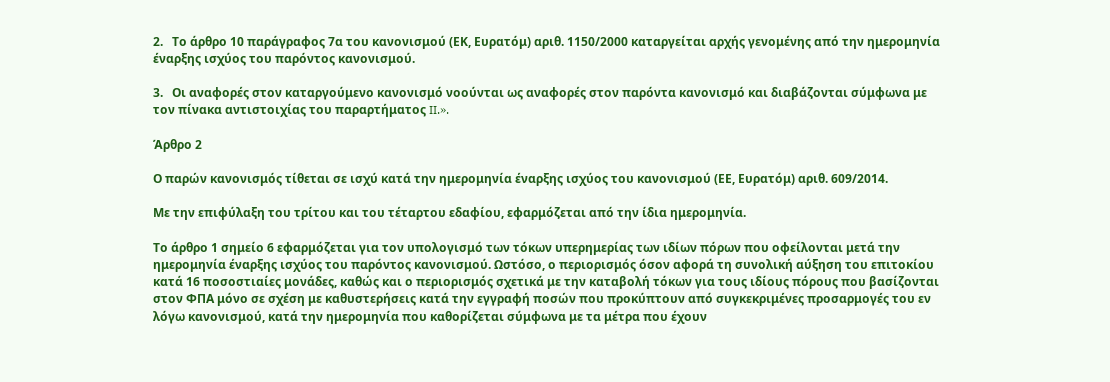2.   Το άρθρο 10 παράγραφος 7α του κανονισμού (ΕΚ, Ευρατόμ) αριθ. 1150/2000 καταργείται αρχής γενομένης από την ημερομηνία έναρξης ισχύος του παρόντος κανονισμού.

3.   Οι αναφορές στον καταργούμενο κανονισμό νοούνται ως αναφορές στον παρόντα κανονισμό και διαβάζονται σύμφωνα με τον πίνακα αντιστοιχίας του παραρτήματος II.».

Άρθρο 2

Ο παρών κανονισμός τίθεται σε ισχύ κατά την ημερομηνία έναρξης ισχύος του κανονισμού (ΕΕ, Ευρατόμ) αριθ. 609/2014.

Με την επιφύλαξη του τρίτου και του τέταρτου εδαφίου, εφαρμόζεται από την ίδια ημερομηνία.

Το άρθρο 1 σημείο 6 εφαρμόζεται για τον υπολογισμό των τόκων υπερημερίας των ιδίων πόρων που οφείλονται μετά την ημερομηνία έναρξης ισχύος του παρόντος κανονισμού. Ωστόσο, ο περιορισμός όσον αφορά τη συνολική αύξηση του επιτοκίου κατά 16 ποσοστιαίες μονάδες, καθώς και ο περιορισμός σχετικά με την καταβολή τόκων για τους ιδίους πόρους που βασίζονται στον ΦΠΑ μόνο σε σχέση με καθυστερήσεις κατά την εγγραφή ποσών που προκύπτουν από συγκεκριμένες προσαρμογές του εν λόγω κανονισμού, κατά την ημερομηνία που καθορίζεται σύμφωνα με τα μέτρα που έχουν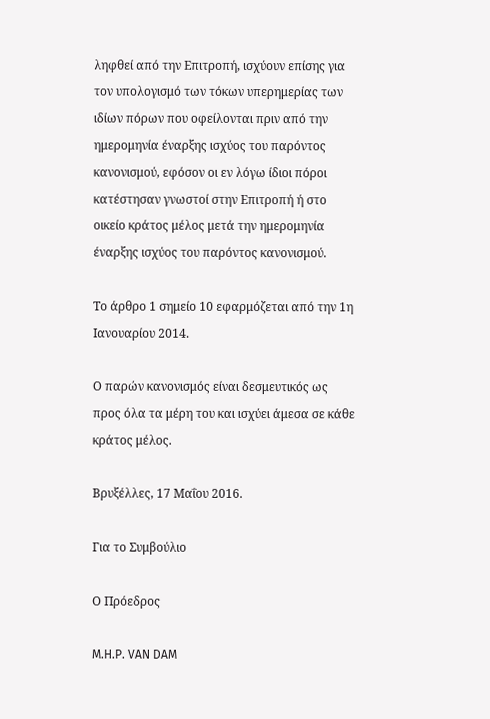ληφθεί από την Επιτροπή, ισχύουν επίσης για τον υπολογισμό των τόκων υπερημερίας των ιδίων πόρων που οφείλονται πριν από την ημερομηνία έναρξης ισχύος του παρόντος κανονισμού, εφόσον οι εν λόγω ίδιοι πόροι κατέστησαν γνωστοί στην Επιτροπή ή στο οικείο κράτος μέλος μετά την ημερομηνία έναρξης ισχύος του παρόντος κανονισμού.

Το άρθρο 1 σημείο 10 εφαρμόζεται από την 1η Ιανουαρίου 2014.

Ο παρών κανονισμός είναι δεσμευτικός ως προς όλα τα μέρη του και ισχύει άμεσα σε κάθε κράτος μέλος.

Βρυξέλλες, 17 Μαΐου 2016.

Για το Συμβούλιο

Ο Πρόεδρος

M.H.P. VAN DAM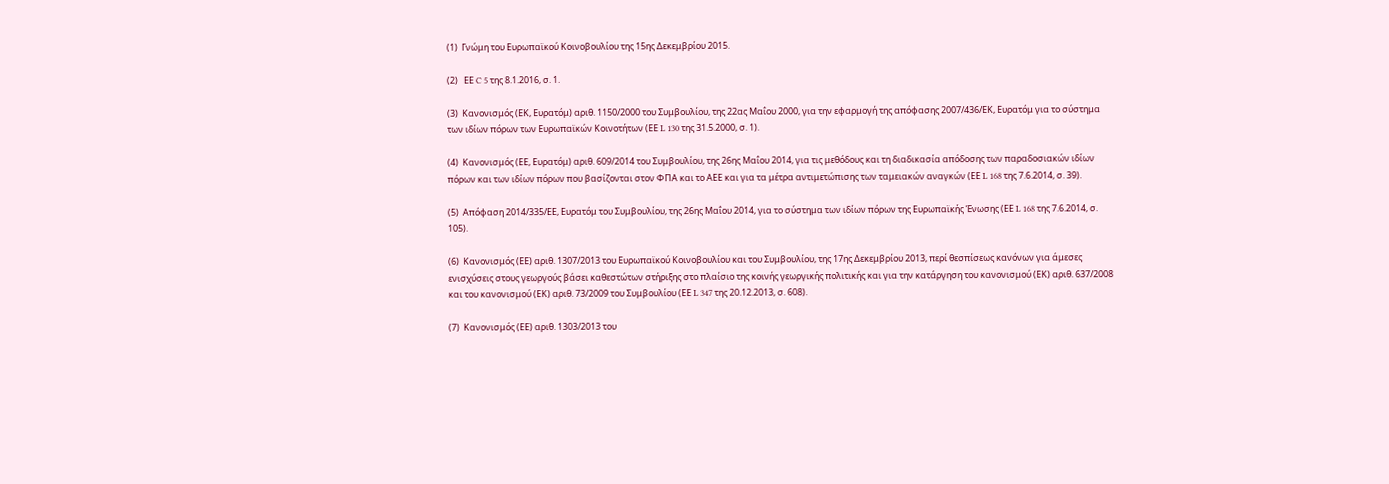(1)  Γνώμη του Ευρωπαϊκού Κοινοβουλίου της 15ης Δεκεμβρίου 2015.

(2)   ΕΕ C 5 της 8.1.2016, σ. 1.

(3)  Κανονισμός (ΕΚ, Ευρατόμ) αριθ. 1150/2000 του Συμβουλίου, της 22ας Μαΐου 2000, για την εφαρμογή της απόφασης 2007/436/ΕΚ, Ευρατόμ για το σύστημα των ιδίων πόρων των Ευρωπαϊκών Κοινοτήτων (ΕΕ L 130 της 31.5.2000, σ. 1).

(4)  Κανονισμός (ΕΕ, Ευρατόμ) αριθ. 609/2014 του Συμβουλίου, της 26ης Μαΐου 2014, για τις μεθόδους και τη διαδικασία απόδοσης των παραδοσιακών ιδίων πόρων και των ιδίων πόρων που βασίζονται στον ΦΠΑ και το ΑΕΕ και για τα μέτρα αντιμετώπισης των ταμειακών αναγκών (ΕΕ L 168 της 7.6.2014, σ. 39).

(5)  Απόφαση 2014/335/ΕΕ, Ευρατόμ του Συμβουλίου, της 26ης Μαΐου 2014, για το σύστημα των ιδίων πόρων της Ευρωπαϊκής Ένωσης (ΕΕ L 168 της 7.6.2014, σ. 105).

(6)  Κανονισμός (ΕΕ) αριθ. 1307/2013 του Ευρωπαϊκού Κοινοβουλίου και του Συμβουλίου, της 17ης Δεκεμβρίου 2013, περί θεσπίσεως κανόνων για άμεσες ενισχύσεις στους γεωργούς βάσει καθεστώτων στήριξης στο πλαίσιο της κοινής γεωργικής πολιτικής και για την κατάργηση του κανονισμού (ΕΚ) αριθ. 637/2008 και του κανονισμού (ΕΚ) αριθ. 73/2009 του Συμβουλίου (ΕΕ L 347 της 20.12.2013, σ. 608).

(7)  Κανονισμός (ΕΕ) αριθ. 1303/2013 του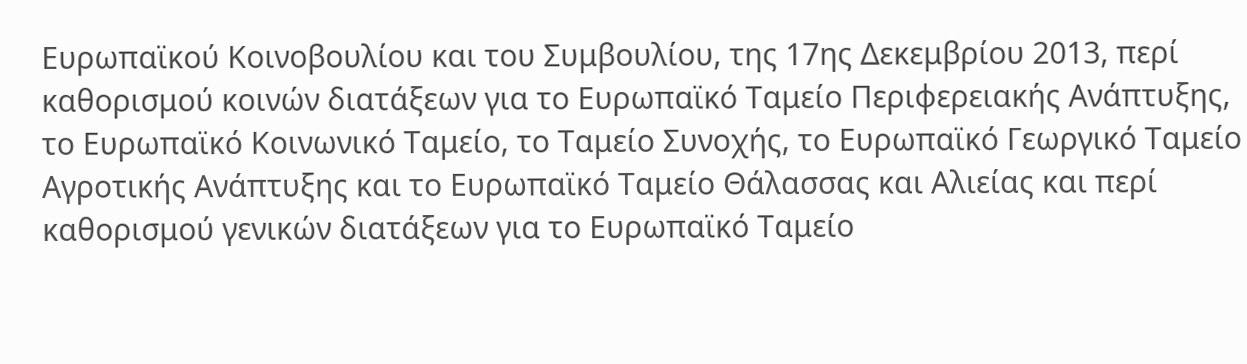Ευρωπαϊκού Κοινοβουλίου και του Συμβουλίου, της 17ης Δεκεμβρίου 2013, περί καθορισμού κοινών διατάξεων για το Ευρωπαϊκό Ταμείο Περιφερειακής Ανάπτυξης, το Ευρωπαϊκό Κοινωνικό Ταμείο, το Ταμείο Συνοχής, το Ευρωπαϊκό Γεωργικό Ταμείο Αγροτικής Ανάπτυξης και το Ευρωπαϊκό Ταμείο Θάλασσας και Αλιείας και περί καθορισμού γενικών διατάξεων για το Ευρωπαϊκό Ταμείο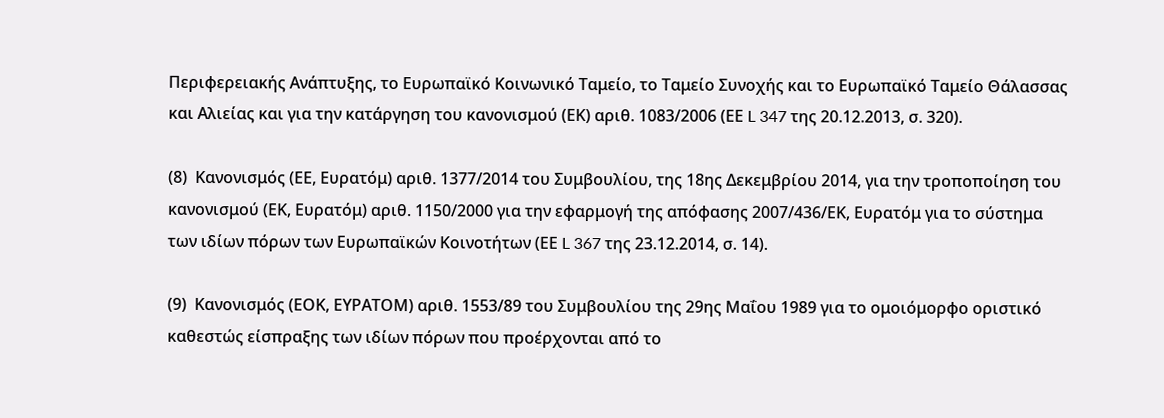Περιφερειακής Ανάπτυξης, το Ευρωπαϊκό Κοινωνικό Ταμείο, το Ταμείο Συνοχής και το Ευρωπαϊκό Ταμείο Θάλασσας και Αλιείας και για την κατάργηση του κανονισμού (ΕΚ) αριθ. 1083/2006 (ΕΕ L 347 της 20.12.2013, σ. 320).

(8)  Κανονισμός (ΕΕ, Ευρατόμ) αριθ. 1377/2014 του Συμβουλίου, της 18ης Δεκεμβρίου 2014, για την τροποποίηση του κανονισμού (ΕΚ, Ευρατόμ) αριθ. 1150/2000 για την εφαρμογή της απόφασης 2007/436/ΕΚ, Ευρατόμ για το σύστημα των ιδίων πόρων των Ευρωπαϊκών Κοινοτήτων (ΕΕ L 367 της 23.12.2014, σ. 14).

(9)  Κανονισμός (ΕΟΚ, ΕΥΡΑΤΟΜ) αριθ. 1553/89 του Συμβουλίου της 29ης Μαΐου 1989 για το ομοιόμορφο οριστικό καθεστώς είσπραξης των ιδίων πόρων που προέρχονται από το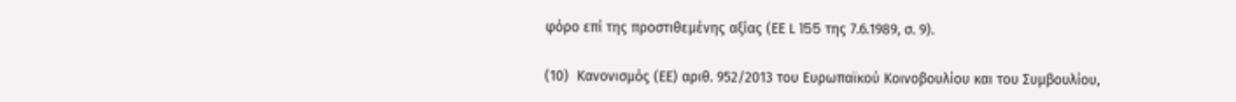φόρο επί της προστιθεμένης αξίας (ΕΕ L 155 της 7.6.1989, σ. 9).

(10)  Κανονισμός (ΕΕ) αριθ. 952/2013 του Ευρωπαϊκού Κοινοβουλίου και του Συμβουλίου,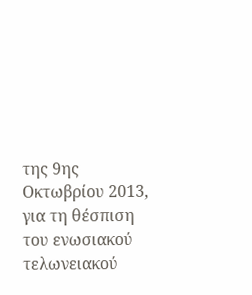της 9ης Οκτωβρίου 2013, για τη θέσπιση του ενωσιακού τελωνειακού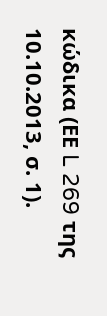κώδικα (ΕΕ L 269 της 10.10.2013, σ. 1).